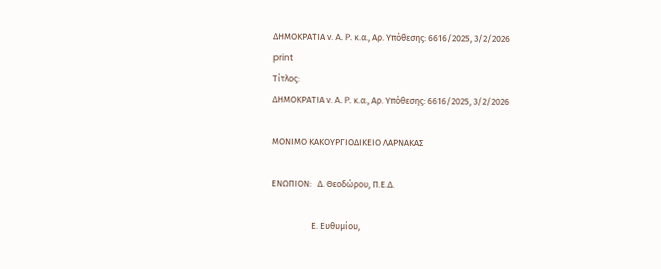ΔΗΜΟΚΡΑΤΙΑ ν. A. P. κ.α., Αρ. Υπόθεσης: 6616/2025, 3/2/2026
print
Τίτλος:
ΔΗΜΟΚΡΑΤΙΑ ν. A. P. κ.α., Αρ. Υπόθεσης: 6616/2025, 3/2/2026

ΜΟΝΙΜΟ ΚΑΚΟΥΡΓΙΟΔΙΚΕΙΟ ΛΑΡΝΑΚΑΣ

ΕΝΩΠΙΟΝ:   Δ. Θεοδώρου, Π.Ε.Δ.

                    Ε. Ευθυμίου,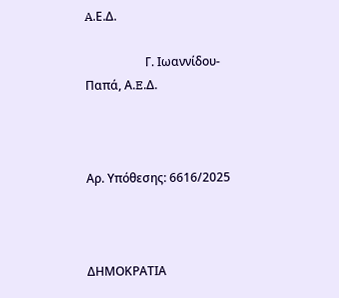A.Ε.Δ.

                    Γ. Ιωαννίδου-Παπά, Α.E.Δ.



Αρ. Υπόθεσης: 6616/2025



ΔΗΜΟΚΡΑΤΙΑ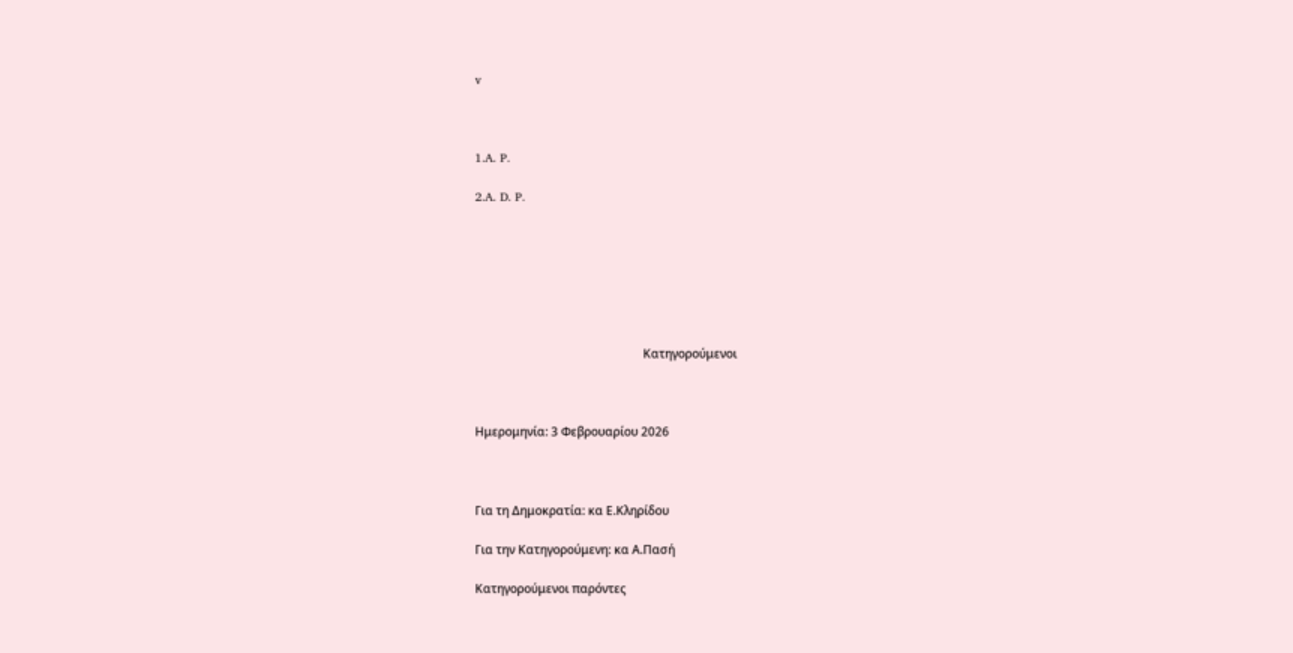v



1.A. P.

2.A. D. P.







                                                        Κατηγορούμενoι



Ημερομηνία: 3 Φεβρουαρίου 2026



Για τη Δημοκρατία: κα Ε.Κληρίδου

Για την Κατηγορούμενη: κα Α.Πασή

Κατηγορούμενοι παρόντες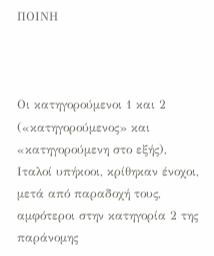ΠΟΙΝΗ



Οι κατηγορούμενοι 1 και 2 («κατηγορούμενος» και «κατηγορούμενη στο εξής), Ιταλοί υπήκοοι, κρίθηκαν ένοχοι, μετά από παραδοχή τους, αμφότεροι στην κατηγορία 2 της παράνομης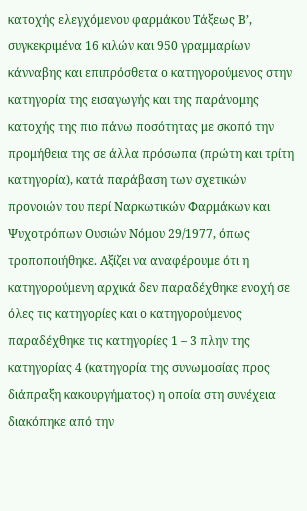κατοχής ελεγχόμενου φαρμάκου Τάξεως Β’, συγκεκριμένα 16 κιλών και 950 γραμμαρίων κάνναβης και επιπρόσθετα ο κατηγορούμενος στην κατηγορία της εισαγωγής και της παράνομης κατοχής της πιο πάνω ποσότητας με σκοπό την προμήθεια της σε άλλα πρόσωπα (πρώτη και τρίτη κατηγορία), κατά παράβαση των σχετικών προνοιών του περί Ναρκωτικών Φαρμάκων και Ψυχοτρόπων Ουσιών Νόμου 29/1977, όπως τροποποιήθηκε. Αξίζει να αναφέρουμε ότι η κατηγορούμενη αρχικά δεν παραδέχθηκε ενοχή σε όλες τις κατηγορίες και ο κατηγορούμενος παραδέχθηκε τις κατηγορίες 1 – 3 πλην της κατηγορίας 4 (κατηγορία της συνωμοσίας προς διάπραξη κακουργήματος) η οποία στη συνέχεια διακόπηκε από την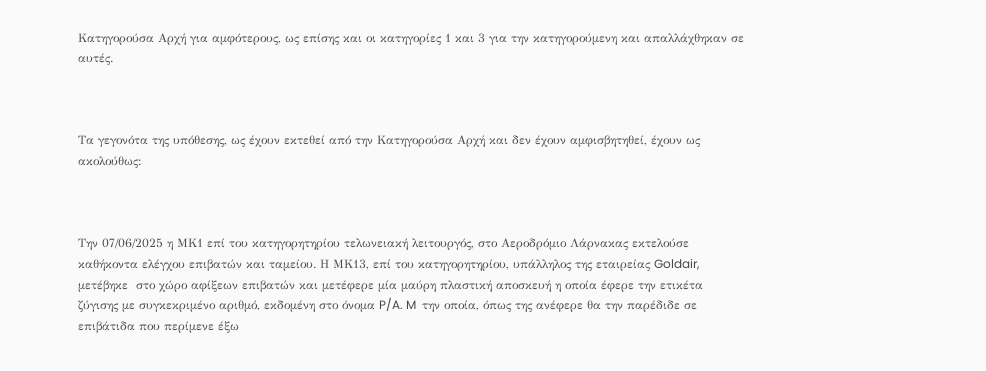Κατηγορούσα Αρχή για αμφότερους, ως επίσης και οι κατηγορίες 1 και 3 για την κατηγορούμενη και απαλλάχθηκαν σε αυτές.



Τα γεγονότα της υπόθεσης, ως έχουν εκτεθεί από την Κατηγορούσα Αρχή και δεν έχουν αμφισβητηθεί, έχουν ως ακολούθως:



Την 07/06/2025 η ΜΚ1 επί του κατηγορητηρίου τελωνειακή λειτουργός, στο Αεροδρόμιο Λάρνακας εκτελούσε καθήκοντα ελέγχου επιβατών και ταμείου. Η ΜΚ13, επί του κατηγορητηρίου, υπάλληλος της εταιρείας Goldair, μετέβηκε  στο χώρο αφίξεων επιβατών και μετέφερε μία μαύρη πλαστική αποσκευή η οποία έφερε την ετικέτα ζύγισης με συγκεκριμένο αριθμό, εκδομένη στο όνομα P/A. M  την οποία, όπως της ανέφερε θα την παρέδιδε σε επιβάτιδα που περίμενε έξω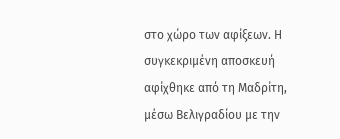στο χώρο των αφίξεων. Η συγκεκριμένη αποσκευή αφίχθηκε από τη Μαδρίτη, μέσω Βελιγραδίου με την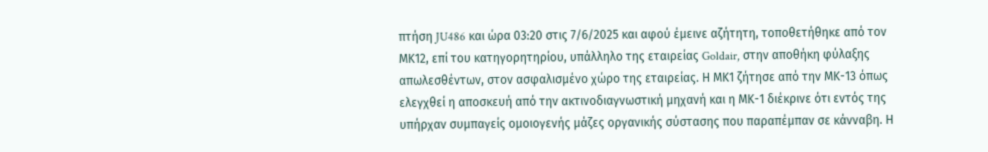πτήση JU486 και ώρα 03:20 στις 7/6/2025 και αφού έμεινε αζήτητη, τοποθετήθηκε από τον ΜΚ12, επί του κατηγορητηρίου, υπάλληλο της εταιρείας Goldair, στην αποθήκη φύλαξης απωλεσθέντων, στον ασφαλισμένο χώρο της εταιρείας. Η ΜΚ1 ζήτησε από την ΜΚ-13 όπως ελεγχθεί η αποσκευή από την ακτινοδιαγνωστική μηχανή και η ΜΚ-1 διέκρινε ότι εντός της υπήρχαν συμπαγείς ομοιογενής μάζες οργανικής σύστασης που παραπέμπαν σε κάνναβη. Η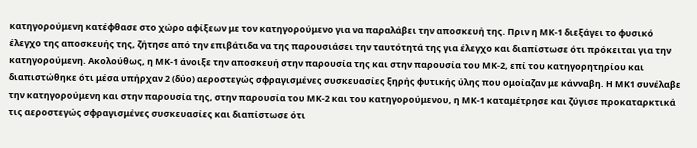κατηγορούμενη κατέφθασε στο χώρο αφίξεων με τον κατηγορούμενο για να παραλάβει την αποσκευή της. Πριν η ΜΚ-1 διεξάγει το φυσικό έλεγχο της αποσκευής της, ζήτησε από την επιβάτιδα να της παρουσιάσει την ταυτότητά της για έλεγχο και διαπίστωσε ότι πρόκειται για την κατηγορούμενη. Ακολούθως, η ΜΚ-1 άνοιξε την αποσκευή στην παρουσία της και στην παρουσία του ΜΚ-2, επί του κατηγορητηρίου και διαπιστώθηκε ότι μέσα υπήρχαν 2 (δύο) αεροστεγώς σφραγισμένες συσκευασίες ξηρής φυτικής ύλης που ομοίαζαν με κάνναβη. Η ΜΚ1 συνέλαβε την κατηγορούμενη και στην παρουσία της, στην παρουσία του ΜΚ-2 και του κατηγορούμενου, η ΜΚ-1 καταμέτρησε και ζύγισε προκαταρκτικά τις αεροστεγώς σφραγισμένες συσκευασίες και διαπίστωσε ότι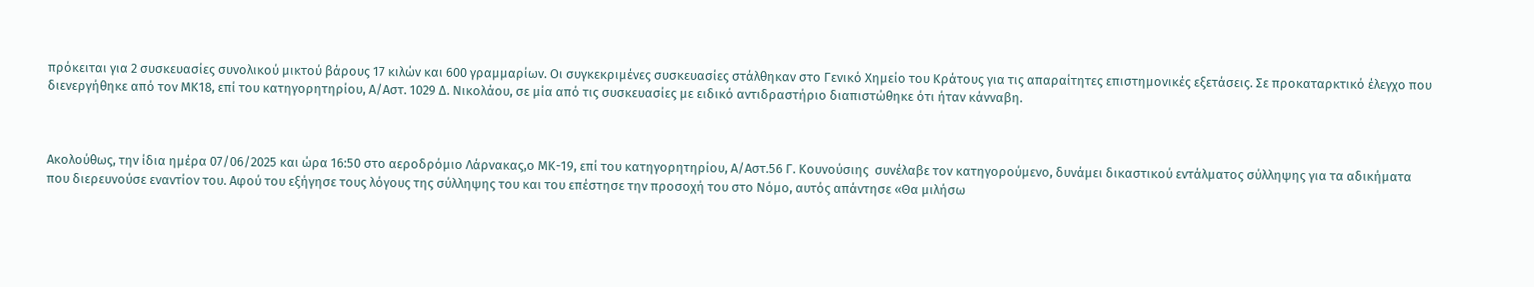πρόκειται για 2 συσκευασίες συνολικού μικτού βάρους 17 κιλών και 600 γραμμαρίων. Οι συγκεκριμένες συσκευασίες στάλθηκαν στο Γενικό Χημείο του Κράτους για τις απαραίτητες επιστημονικές εξετάσεις. Σε προκαταρκτικό έλεγχο που διενεργήθηκε από τον ΜΚ18, επί του κατηγορητηρίου, Α/Αστ. 1029 Δ. Νικολάου, σε μία από τις συσκευασίες με ειδικό αντιδραστήριο διαπιστώθηκε ότι ήταν κάνναβη.



Ακολούθως, την ίδια ημέρα 07/06/2025 και ώρα 16:50 στο αεροδρόμιο Λάρνακας,ο ΜΚ-19, επί του κατηγορητηρίου, Α/Αστ.56 Γ. Κουνούσιης  συνέλαβε τον κατηγορούμενο, δυνάμει δικαστικού εντάλματος σύλληψης για τα αδικήματα που διερευνούσε εναντίον του. Αφού του εξήγησε τους λόγους της σύλληψης του και του επέστησε την προσοχή του στο Νόμο, αυτός απάντησε «Θα μιλήσω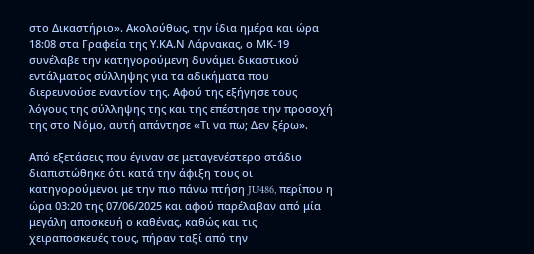στο Δικαστήριο». Ακολούθως, την ίδια ημέρα και ώρα 18:08 στα Γραφεία της Υ.ΚΑ.Ν Λάρνακας, ο ΜΚ-19 συνέλαβε την κατηγορούμενη δυνάμει δικαστικού εντάλματος σύλληψης για τα αδικήματα που διερευνούσε εναντίον της. Αφού της εξήγησε τους λόγους της σύλληψης της και της επέστησε την προσοχή της στο Νόμο, αυτή απάντησε «Τι να πω; Δεν ξέρω».

Από εξετάσεις που έγιναν σε μεταγενέστερο στάδιο διαπιστώθηκε ότι κατά την άφιξη τους οι κατηγορούμενοι με την πιο πάνω πτήση JU486, περίπου η ώρα 03:20 της 07/06/2025 και αφού παρέλαβαν από μία μεγάλη αποσκευή ο καθένας, καθώς και τις χειραποσκευές τους, πήραν ταξί από την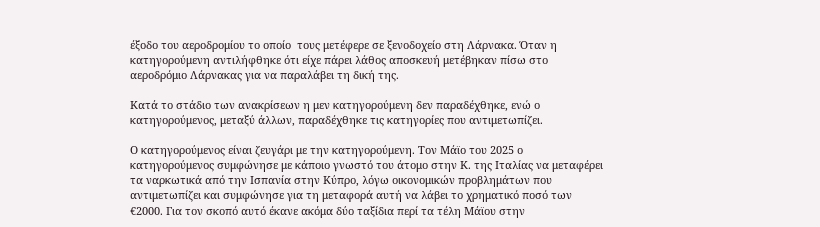έξοδο του αεροδρομίου το οποίο  τους μετέφερε σε ξενοδοχείο στη Λάρνακα. Όταν η κατηγορούμενη αντιλήφθηκε ότι είχε πάρει λάθος αποσκευή μετέβηκαν πίσω στο αεροδρόμιο Λάρνακας για να παραλάβει τη δική της.

Κατά το στάδιο των ανακρίσεων η μεν κατηγορούμενη δεν παραδέχθηκε, ενώ ο κατηγορούμενος, μεταξύ άλλων, παραδέχθηκε τις κατηγορίες που αντιμετωπίζει.

Ο κατηγορούμενος είναι ζευγάρι με την κατηγορούμενη. Τον Μάϊο του 2025 ο κατηγορούμενος συμφώνησε με κάποιο γνωστό του άτομο στην Κ. της Ιταλίας να μεταφέρει τα ναρκωτικά από την Ισπανία στην Κύπρο, λόγω οικονομικών προβλημάτων που αντιμετωπίζει και συμφώνησε για τη μεταφορά αυτή να λάβει το χρηματικό ποσό των €2000. Για τον σκοπό αυτό έκανε ακόμα δύο ταξίδια περί τα τέλη Μάϊου στην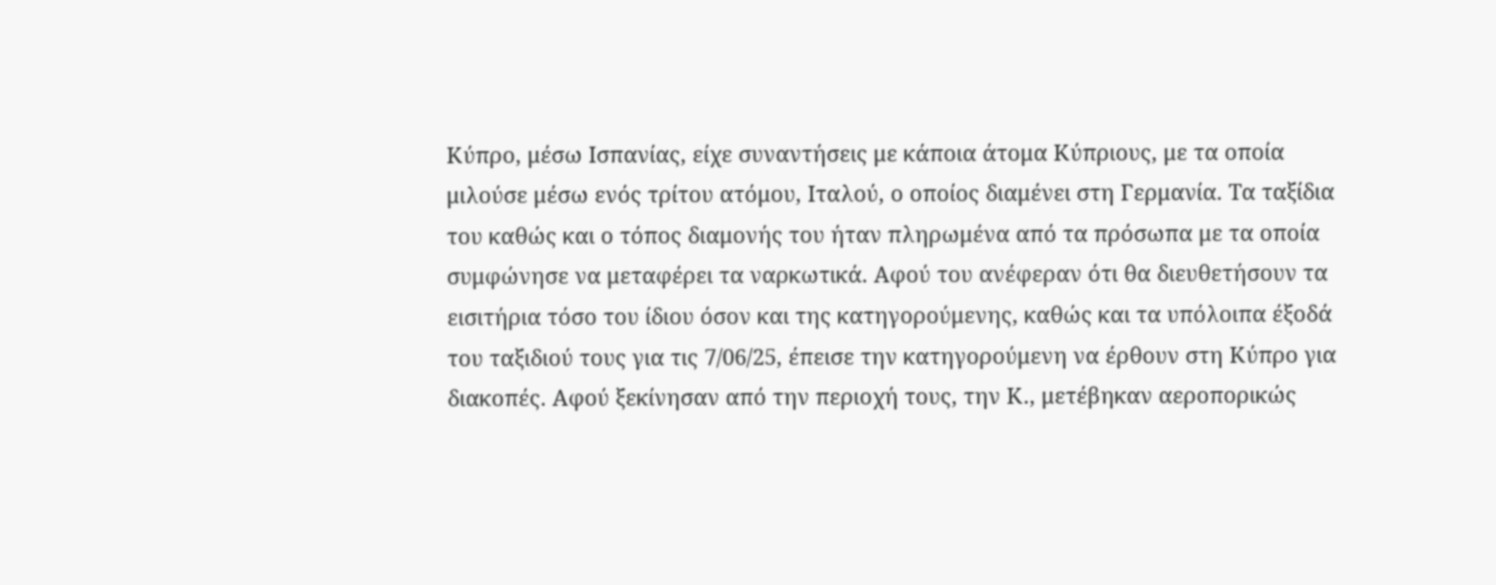Κύπρο, μέσω Ισπανίας, είχε συναντήσεις με κάποια άτομα Κύπριους, με τα οποία μιλούσε μέσω ενός τρίτου ατόμου, Ιταλού, ο οποίος διαμένει στη Γερμανία. Τα ταξίδια του καθώς και ο τόπος διαμονής του ήταν πληρωμένα από τα πρόσωπα με τα οποία συμφώνησε να μεταφέρει τα ναρκωτικά. Αφού του ανέφεραν ότι θα διευθετήσουν τα εισιτήρια τόσο του ίδιου όσον και της κατηγορούμενης, καθώς και τα υπόλοιπα έξοδά του ταξιδιού τους για τις 7/06/25, έπεισε την κατηγορούμενη να έρθουν στη Κύπρο για διακοπές. Αφού ξεκίνησαν από την περιοχή τους, την Κ., μετέβηκαν αεροπορικώς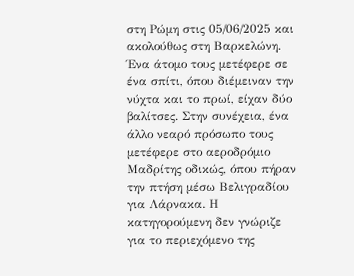στη Ρώμη στις 05/06/2025 και ακολούθως στη Βαρκελώνη. Ένα άτομο τους μετέφερε σε ένα σπίτι, όπου διέμειναν την νύχτα και το πρωί, είχαν δύο βαλίτσες. Στην συνέχεια, ένα άλλο νεαρό πρόσωπο τους μετέφερε στο αεροδρόμιο Μαδρίτης οδικώς, όπου πήραν την πτήση μέσω Βελιγραδίου για Λάρνακα. Η κατηγορούμενη δεν γνώριζε για το περιεχόμενο της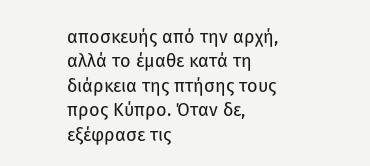αποσκευής από την αρχή, αλλά το έμαθε κατά τη διάρκεια της πτήσης τους προς Κύπρο. Όταν δε, εξέφρασε τις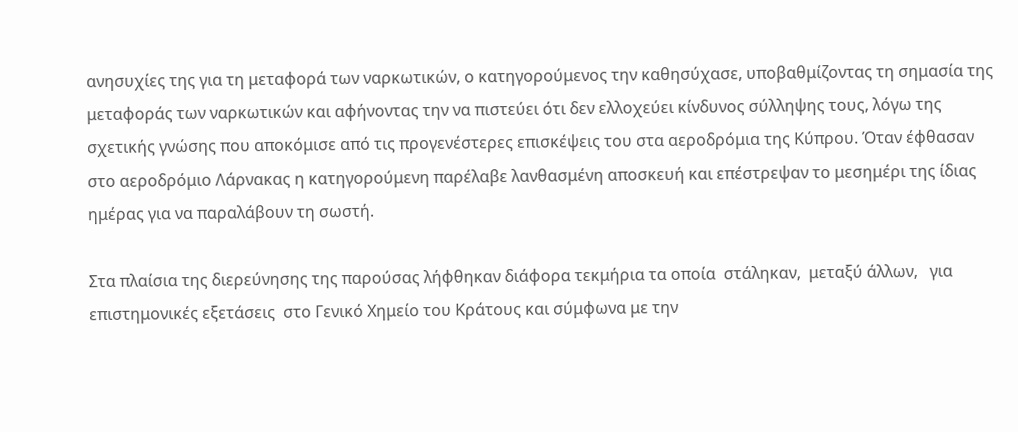ανησυχίες της για τη μεταφορά των ναρκωτικών, ο κατηγορούμενος την καθησύχασε, υποβαθμίζοντας τη σημασία της μεταφοράς των ναρκωτικών και αφήνοντας την να πιστεύει ότι δεν ελλοχεύει κίνδυνος σύλληψης τους, λόγω της σχετικής γνώσης που αποκόμισε από τις προγενέστερες επισκέψεις του στα αεροδρόμια της Κύπρου. Όταν έφθασαν στο αεροδρόμιο Λάρνακας η κατηγορούμενη παρέλαβε λανθασμένη αποσκευή και επέστρεψαν το μεσημέρι της ίδιας ημέρας για να παραλάβουν τη σωστή.

Στα πλαίσια της διερεύνησης της παρούσας λήφθηκαν διάφορα τεκμήρια τα οποία  στάληκαν,  μεταξύ άλλων,   για επιστημονικές εξετάσεις  στο Γενικό Χημείο του Κράτους και σύμφωνα με την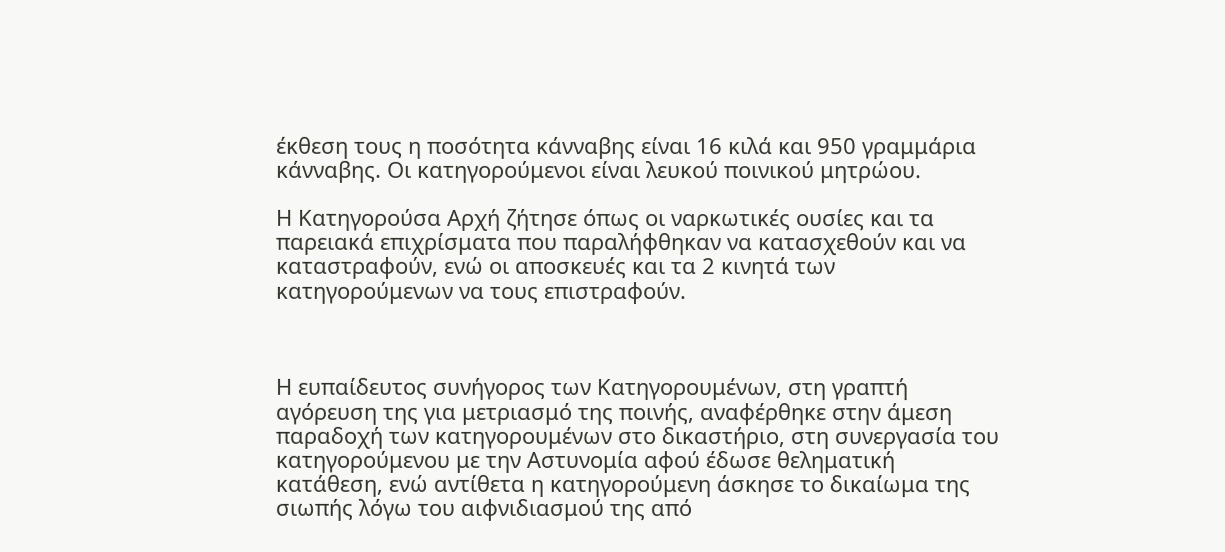έκθεση τους η ποσότητα κάνναβης είναι 16 κιλά και 950 γραμμάρια κάνναβης. Οι κατηγορούμενοι είναι λευκού ποινικού μητρώου.

Η Κατηγορούσα Αρχή ζήτησε όπως οι ναρκωτικές ουσίες και τα παρειακά επιχρίσματα που παραλήφθηκαν να κατασχεθούν και να καταστραφούν, ενώ οι αποσκευές και τα 2 κινητά των  κατηγορούμενων να τους επιστραφούν.



Η ευπαίδευτος συνήγορος των Κατηγορουμένων, στη γραπτή αγόρευση της για μετριασμό της ποινής, αναφέρθηκε στην άμεση παραδοχή των κατηγορουμένων στο δικαστήριο, στη συνεργασία του κατηγορούμενου με την Αστυνομία αφού έδωσε θεληματική κατάθεση, ενώ αντίθετα η κατηγορούμενη άσκησε το δικαίωμα της σιωπής λόγω του αιφνιδιασμού της από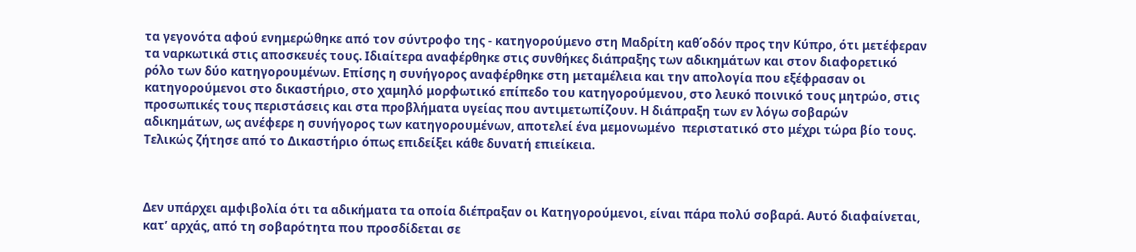τα γεγονότα αφού ενημερώθηκε από τον σύντροφο της - κατηγορούμενο στη Μαδρίτη καθ΄οδόν προς την Κύπρο, ότι μετέφεραν τα ναρκωτικά στις αποσκευές τους. Ιδιαίτερα αναφέρθηκε στις συνθήκες διάπραξης των αδικημάτων και στον διαφορετικό ρόλο των δύο κατηγορουμένων. Επίσης η συνήγορος αναφέρθηκε στη μεταμέλεια και την απολογία που εξέφρασαν οι κατηγορούμενοι στο δικαστήριο, στο χαμηλό μορφωτικό επίπεδο του κατηγορούμενου, στο λευκό ποινικό τους μητρώο, στις προσωπικές τους περιστάσεις και στα προβλήματα υγείας που αντιμετωπίζουν. Η διάπραξη των εν λόγω σοβαρών αδικημάτων, ως ανέφερε η συνήγορος των κατηγορουμένων, αποτελεί ένα μεμονωμένο  περιστατικό στο μέχρι τώρα βίο τους. Τελικώς ζήτησε από το Δικαστήριο όπως επιδείξει κάθε δυνατή επιείκεια.



Δεν υπάρχει αμφιβολία ότι τα αδικήματα τα οποία διέπραξαν οι Κατηγορούμενοι, είναι πάρα πολύ σοβαρά. Αυτό διαφαίνεται, κατ’ αρχάς, από τη σοβαρότητα που προσδίδεται σε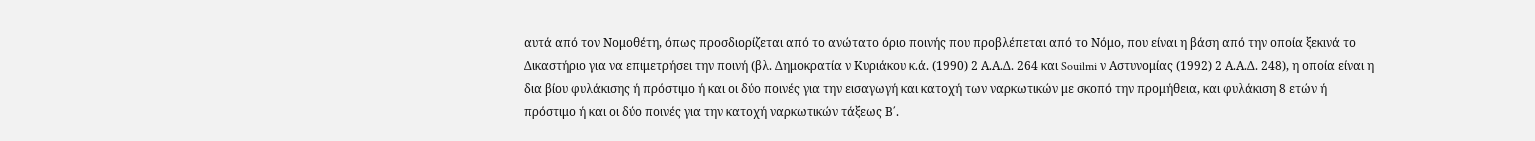αυτά από τον Νομοθέτη, όπως προσδιορίζεται από το ανώτατο όριο ποινής που προβλέπεται από το Νόμο, που είναι η βάση από την οποία ξεκινά το Δικαστήριο για να επιμετρήσει την ποινή (βλ. Δημοκρατία ν Κυριάκου κ.ά. (1990) 2 Α.Α.Δ. 264 και Souilmi ν Αστυνομίας (1992) 2 Α.Α.Δ. 248), η οποία είναι η δια βίου φυλάκισης ή πρόστιμο ή και οι δύο ποινές για την εισαγωγή και κατοχή των ναρκωτικών με σκοπό την προμήθεια, και φυλάκιση 8 ετών ή πρόστιμο ή και οι δύο ποινές για την κατοχή ναρκωτικών τάξεως Β΄.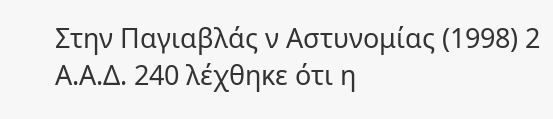Στην Παγιαβλάς ν Αστυνομίας (1998) 2 Α.Α.Δ. 240 λέχθηκε ότι η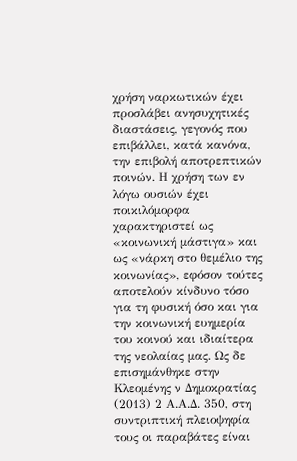χρήση ναρκωτικών έχει προσλάβει ανησυχητικές διαστάσεις, γεγονός που επιβάλλει, κατά κανόνα, την επιβολή αποτρεπτικών ποινών. Η χρήση των εν λόγω ουσιών έχει ποικιλόμορφα χαρακτηριστεί ως «κοινωνική μάστιγα» και ως «νάρκη στο θεμέλιο της κοινωνίας», εφόσον τούτες αποτελούν κίνδυνο τόσο για τη φυσική όσο και για την κοινωνική ευημερία του κοινού και ιδιαίτερα της νεολαίας μας. Ως δε επισημάνθηκε στην Κλεομένης ν Δημοκρατίας (2013) 2 Α.Α.Δ. 350, στη συντριπτική πλειοψηφία τους οι παραβάτες είναι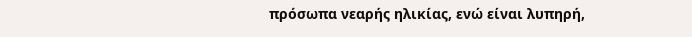πρόσωπα νεαρής ηλικίας, ενώ είναι λυπηρή,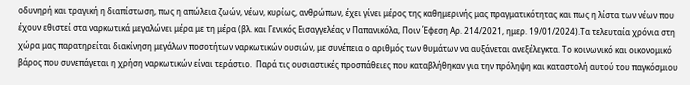οδυνηρή και τραγική η διαπίστωση, πως η απώλεια ζωών, νέων, κυρίως, ανθρώπων, έχει γίνει μέρος της καθημερινής μας πραγματικότητας και πως η λίστα των νέων που έχουν εθιστεί στα ναρκωτικά μεγαλώνει μέρα με τη μέρα (βλ. και Γενικός Εισαγγελέας ν Παπανικόλα, Ποιν Έφεση Αρ. 214/2021, ημερ. 19/01/2024).Τα τελευταία χρόνια στη χώρα μας παρατηρείται διακίνηση μεγάλων ποσοτήτων ναρκωτικών ουσιών, με συνέπεια ο αριθμός των θυμάτων να αυξάνεται ανεξέλεγκτα. Το κοινωνικό και οικονομικό βάρος που συνεπάγεται η χρήση ναρκωτικών είναι τεράστιο.  Παρά τις ουσιαστικές προσπάθειες που καταβλήθηκαν για την πρόληψη και καταστολή αυτού του παγκόσμιου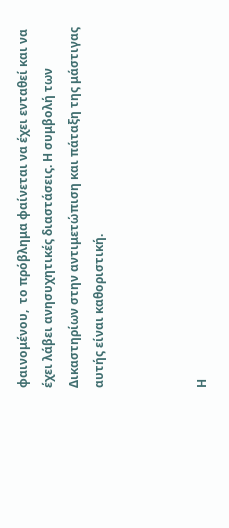φαινομένου,  το πρόβλημα φαίνεται να έχει ενταθεί και να έχει λάβει ανησυχητικές διαστάσεις. Η συμβολή των Δικαστηρίων στην αντιμετώπιση και πάταξη της μάστιγας αυτής είναι καθοριστική.



Η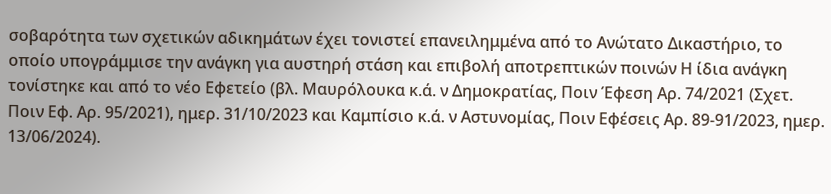σοβαρότητα των σχετικών αδικημάτων έχει τονιστεί επανειλημμένα από το Ανώτατο Δικαστήριο, το οποίο υπογράμμισε την ανάγκη για αυστηρή στάση και επιβολή αποτρεπτικών ποινών Η ίδια ανάγκη τονίστηκε και από το νέο Εφετείο (βλ. Μαυρόλουκα κ.ά. ν Δημοκρατίας, Ποιν Έφεση Αρ. 74/2021 (Σχετ. Ποιν Εφ. Αρ. 95/2021), ημερ. 31/10/2023 και Καμπίσιο κ.ά. ν Αστυνομίας, Ποιν Εφέσεις Αρ. 89-91/2023, ημερ. 13/06/2024).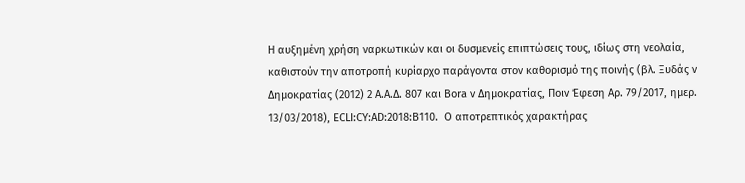Η αυξημένη χρήση ναρκωτικών και οι δυσμενείς επιπτώσεις τους, ιδίως στη νεολαία, καθιστούν την αποτροπή κυρίαρχο παράγοντα στον καθορισμό της ποινής (βλ. Ξυδάς ν Δημοκρατίας (2012) 2 Α.Α.Δ. 807 και Bora ν Δημοκρατίας, Ποιν Έφεση Αρ. 79/2017, ημερ. 13/03/2018), ECLI:CY:AD:2018:B110.  Ο αποτρεπτικός χαρακτήρας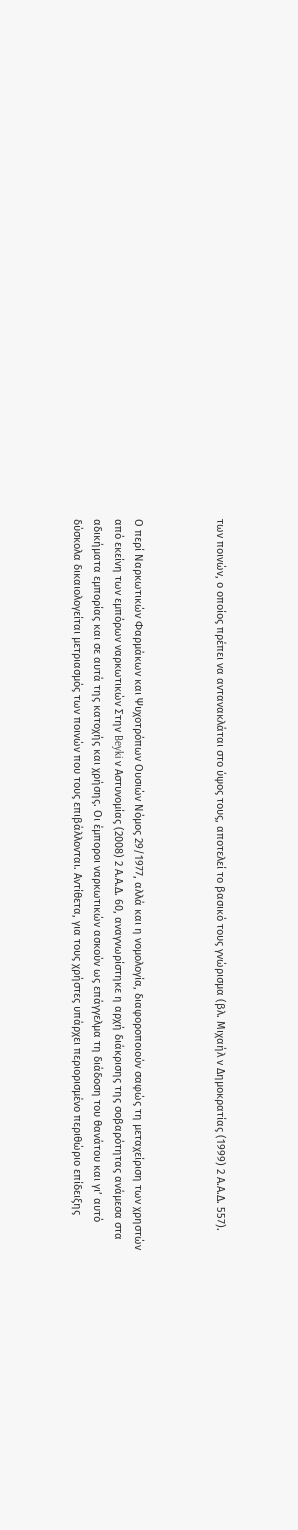των ποινών, ο οποίος πρέπει να αντανακλάται στο ύψος τους, αποτελεί το βασικό τους γνώρισμα (βλ. Μιχαήλ ν Δημοκρατίας (1999) 2 Α.Α.Δ. 557).



Ο περί Ναρκωτικών Φαρμάκων και Ψυχοτρόπων Ουσιών Νόμος 29/1977, αλλά και η νομολογία, διαφοροποιούν σαφώς τη μεταχείριση των χρηστών από εκείνη των εμπόρων ναρκωτικών Στην Beyki ν Αστυνομίας (2008) 2 Α.Α.Δ. 60, αναγνωρίστηκε η αρχή διάκρισης της σοβαρότητας ανάμεσα στα αδικήματα εμπορίας και σε αυτά της κατοχής και χρήσης. Οι έμποροι ναρκωτικών ασκούν ως επάγγελμα τη διάδοση του θανάτου και γι’ αυτό δύσκολα δικαιολογείται μετριασμός των ποινών που τους επιβάλλονται. Αντίθετα, για τους χρήστες υπάρχει περιορισμένο περιθώριο επίδειξης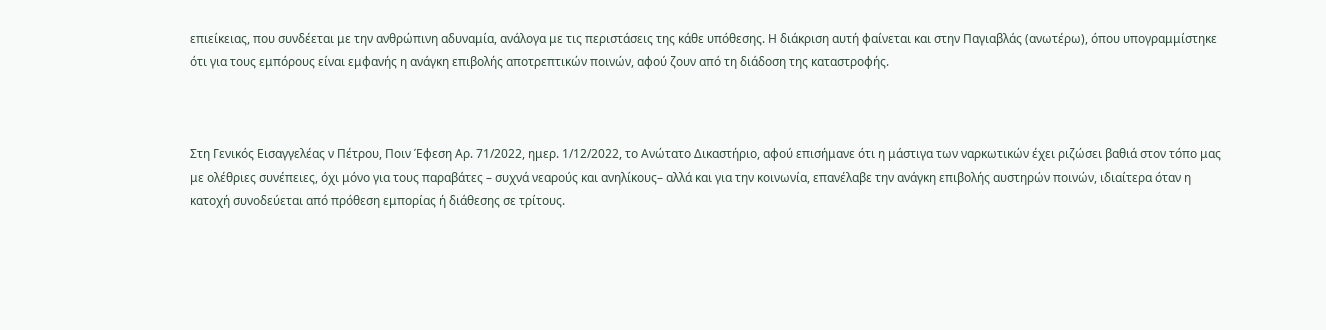επιείκειας, που συνδέεται με την ανθρώπινη αδυναμία, ανάλογα με τις περιστάσεις της κάθε υπόθεσης. Η διάκριση αυτή φαίνεται και στην Παγιαβλάς (ανωτέρω), όπου υπογραμμίστηκε ότι για τους εμπόρους είναι εμφανής η ανάγκη επιβολής αποτρεπτικών ποινών, αφού ζουν από τη διάδοση της καταστροφής.



Στη Γενικός Εισαγγελέας ν Πέτρου, Ποιν Έφεση Αρ. 71/2022, ημερ. 1/12/2022, το Ανώτατο Δικαστήριο, αφού επισήμανε ότι η μάστιγα των ναρκωτικών έχει ριζώσει βαθιά στον τόπο μας με ολέθριες συνέπειες, όχι μόνο για τους παραβάτες – συχνά νεαρούς και ανηλίκους– αλλά και για την κοινωνία, επανέλαβε την ανάγκη επιβολής αυστηρών ποινών, ιδιαίτερα όταν η κατοχή συνοδεύεται από πρόθεση εμπορίας ή διάθεσης σε τρίτους.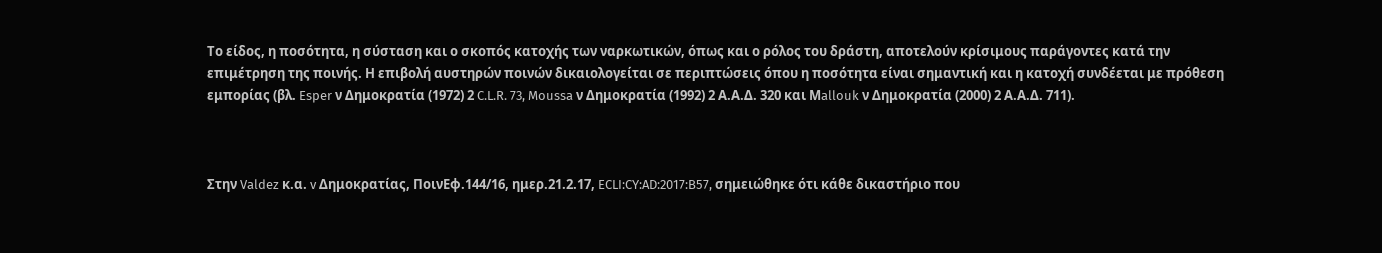Το είδος, η ποσότητα, η σύσταση και ο σκοπός κατοχής των ναρκωτικών, όπως και ο ρόλος του δράστη, αποτελούν κρίσιμους παράγοντες κατά την επιμέτρηση της ποινής. Η επιβολή αυστηρών ποινών δικαιολογείται σε περιπτώσεις όπου η ποσότητα είναι σημαντική και η κατοχή συνδέεται με πρόθεση εμπορίας (βλ. Esper ν Δημοκρατία (1972) 2 C.L.R. 73, Moussa ν Δημοκρατία (1992) 2 Α.Α.Δ. 320 και Μallouk ν Δημοκρατία (2000) 2 Α.Α.Δ. 711).



Στην Valdez κ.α. v Δημοκρατίας, ΠοινΕφ.144/16, ημερ.21.2.17, ECLI:CY:AD:2017:B57, σημειώθηκε ότι κάθε δικαστήριο που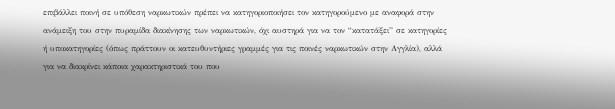επιβάλλει ποινή σε υπόθεση ναρκωτικών πρέπει να κατηγοριοποιήσει τον κατηγορούμενο με αναφορά στην ανάμειξη του στην πυραμίδα διακίνησης των ναρκωτικών, όχι αυστηρά για να τον “κατατάξει” σε κατηγορίες ή υποκατηγορίες (όπως πράττουν οι κατευθυντήριες γραμμές για τις ποινές ναρκωτικών στην Αγγλία), αλλά για να διακρίνει κάποια χαρακτηριστικά του που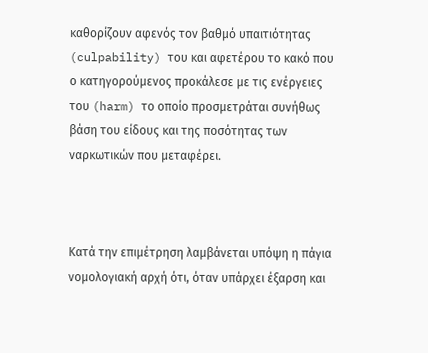καθορίζουν αφενός τον βαθμό υπαιτιότητας (culpability) του και αφετέρου το κακό που ο κατηγορούμενος προκάλεσε με τις ενέργειες του (harm) το οποίο προσμετράται συνήθως βάση του είδους και της ποσότητας των ναρκωτικών που μεταφέρει.



Κατά την επιμέτρηση λαμβάνεται υπόψη η πάγια νομολογιακή αρχή ότι, όταν υπάρχει έξαρση και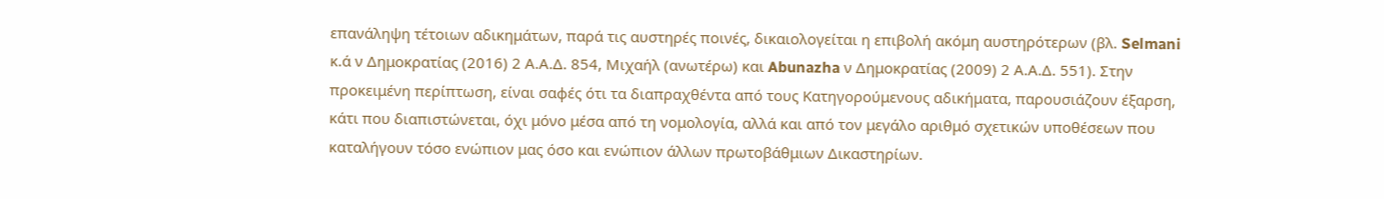επανάληψη τέτοιων αδικημάτων, παρά τις αυστηρές ποινές, δικαιολογείται η επιβολή ακόμη αυστηρότερων (βλ. Selmani κ.ά ν Δημοκρατίας (2016) 2 Α.Α.Δ. 854, Μιχαήλ (ανωτέρω) και Abunazha ν Δημοκρατίας (2009) 2 Α.Α.Δ. 551). Στην προκειμένη περίπτωση, είναι σαφές ότι τα διαπραχθέντα από τους Κατηγορούμενους αδικήματα, παρουσιάζουν έξαρση, κάτι που διαπιστώνεται, όχι μόνο μέσα από τη νομολογία, αλλά και από τον μεγάλο αριθμό σχετικών υποθέσεων που καταλήγουν τόσο ενώπιον μας όσο και ενώπιον άλλων πρωτοβάθμιων Δικαστηρίων.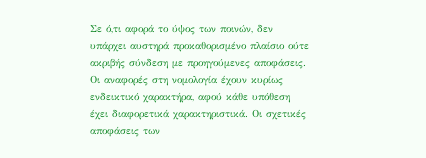Σε ό,τι αφορά το ύψος των ποινών, δεν υπάρχει αυστηρά προκαθορισμένο πλαίσιο ούτε ακριβής σύνδεση με προηγούμενες αποφάσεις. Οι αναφορές στη νομολογία έχουν κυρίως ενδεικτικό χαρακτήρα, αφού κάθε υπόθεση έχει διαφορετικά χαρακτηριστικά. Οι σχετικές αποφάσεις των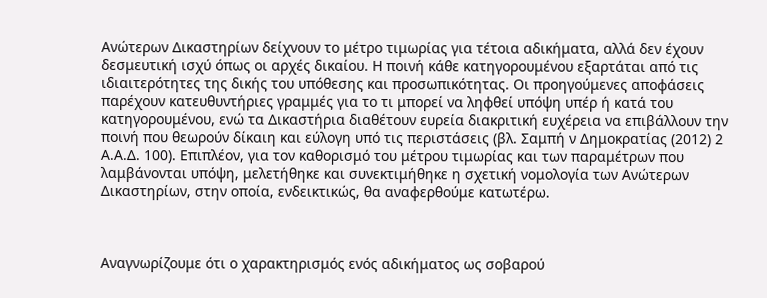Ανώτερων Δικαστηρίων δείχνουν το μέτρο τιμωρίας για τέτοια αδικήματα, αλλά δεν έχουν δεσμευτική ισχύ όπως οι αρχές δικαίου. Η ποινή κάθε κατηγορουμένου εξαρτάται από τις ιδιαιτερότητες της δικής του υπόθεσης και προσωπικότητας. Οι προηγούμενες αποφάσεις παρέχουν κατευθυντήριες γραμμές για το τι μπορεί να ληφθεί υπόψη υπέρ ή κατά του κατηγορουμένου, ενώ τα Δικαστήρια διαθέτουν ευρεία διακριτική ευχέρεια να επιβάλλουν την ποινή που θεωρούν δίκαιη και εύλογη υπό τις περιστάσεις (βλ. Σαμπή ν Δημοκρατίας (2012) 2 Α.Α.Δ. 100). Επιπλέον, για τον καθορισμό του μέτρου τιμωρίας και των παραμέτρων που λαμβάνονται υπόψη, μελετήθηκε και συνεκτιμήθηκε η σχετική νομολογία των Ανώτερων Δικαστηρίων, στην οποία, ενδεικτικώς, θα αναφερθούμε κατωτέρω.



Αναγνωρίζουμε ότι ο χαρακτηρισμός ενός αδικήματος ως σοβαρού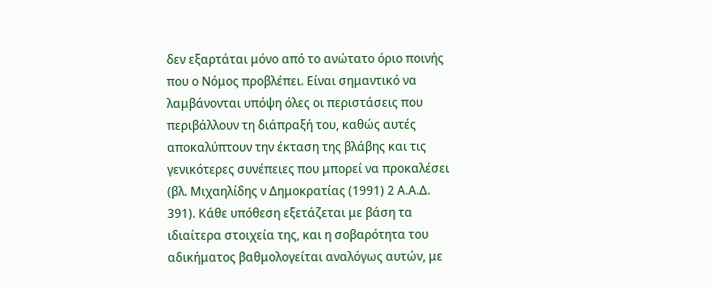δεν εξαρτάται μόνο από το ανώτατο όριο ποινής που ο Νόμος προβλέπει. Είναι σημαντικό να λαμβάνονται υπόψη όλες οι περιστάσεις που περιβάλλουν τη διάπραξή του, καθώς αυτές αποκαλύπτουν την έκταση της βλάβης και τις γενικότερες συνέπειες που μπορεί να προκαλέσει (βλ. Μιχαηλίδης ν Δημοκρατίας (1991) 2 Α.Α.Δ. 391). Κάθε υπόθεση εξετάζεται με βάση τα ιδιαίτερα στοιχεία της, και η σοβαρότητα του αδικήματος βαθμολογείται αναλόγως αυτών, με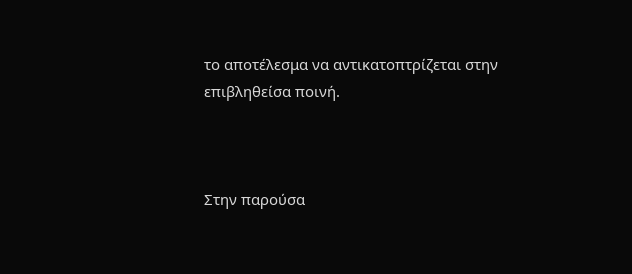το αποτέλεσμα να αντικατοπτρίζεται στην επιβληθείσα ποινή.



Στην παρούσα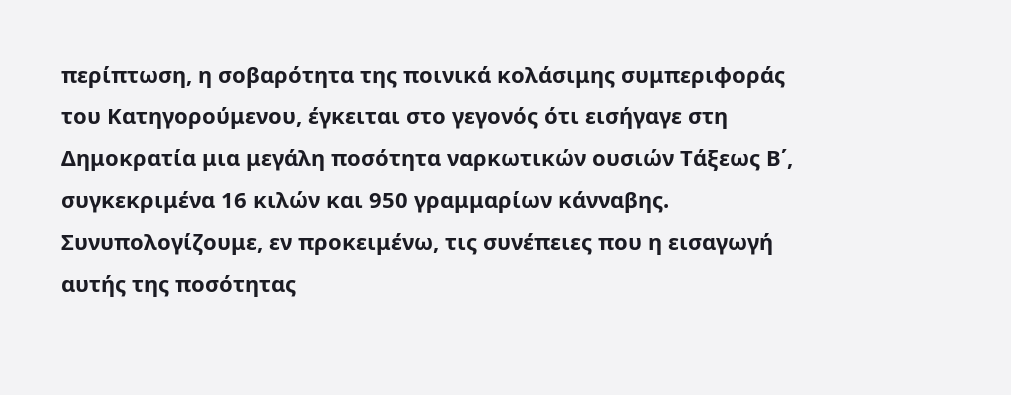περίπτωση, η σοβαρότητα της ποινικά κολάσιμης συμπεριφοράς του Κατηγορούμενου, έγκειται στο γεγονός ότι εισήγαγε στη Δημοκρατία μια μεγάλη ποσότητα ναρκωτικών ουσιών Τάξεως Β΄, συγκεκριμένα 16 κιλών και 950 γραμμαρίων κάνναβης. Συνυπολογίζουμε, εν προκειμένω, τις συνέπειες που η εισαγωγή αυτής της ποσότητας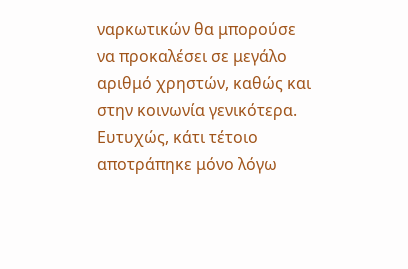ναρκωτικών θα μπορούσε να προκαλέσει σε μεγάλο αριθμό χρηστών, καθώς και στην κοινωνία γενικότερα. Ευτυχώς, κάτι τέτοιο αποτράπηκε μόνο λόγω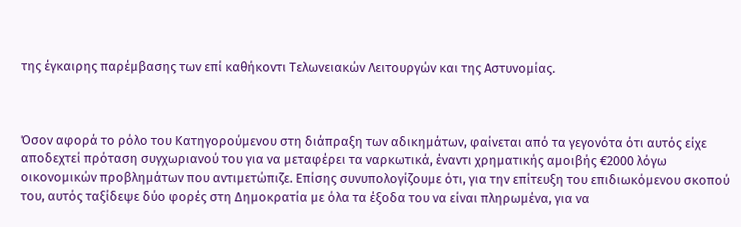της έγκαιρης παρέμβασης των επί καθήκοντι Τελωνειακών Λειτουργών και της Αστυνομίας.



Όσον αφορά το ρόλο του Κατηγορούμενου στη διάπραξη των αδικημάτων, φαίνεται από τα γεγονότα ότι αυτός είχε αποδεχτεί πρόταση συγχωριανού του για να μεταφέρει τα ναρκωτικά, έναντι χρηματικής αμοιβής €2000 λόγω οικονομικών προβλημάτων που αντιμετώπιζε. Επίσης συνυπολογίζουμε ότι, για την επίτευξη του επιδιωκόμενου σκοπού του, αυτός ταξίδεψε δύο φορές στη Δημοκρατία με όλα τα έξοδα του να είναι πληρωμένα, για να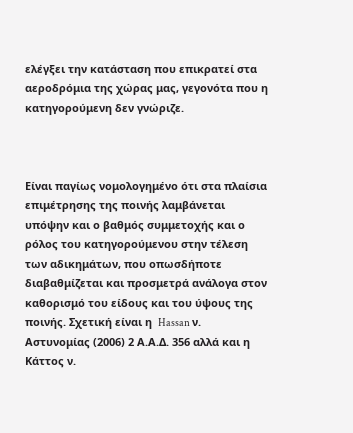ελέγξει την κατάσταση που επικρατεί στα αεροδρόμια της χώρας μας, γεγονότα που η κατηγορούμενη δεν γνώριζε.



Είναι παγίως νομολογημένο ότι στα πλαίσια επιμέτρησης της ποινής λαμβάνεται υπόψην και ο βαθμός συμμετοχής και ο ρόλος του κατηγορούμενου στην τέλεση των αδικημάτων, που οπωσδήποτε διαβαθμίζεται και προσμετρά ανάλογα στον καθορισμό του είδους και του ύψους της ποινής. Σχετική είναι η  Hassan ν. Αστυνομίας (2006) 2 Α.Α.Δ. 356 αλλά και η Κάττος ν.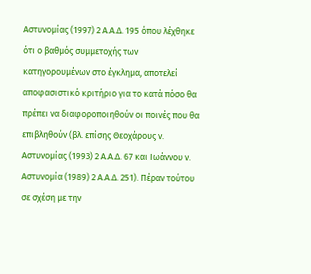Αστυνομίας (1997) 2 Α.Α.Δ. 195 όπου λέχθηκε ότι ο βαθμός συμμετοχής των κατηγορουμένων στο έγκλημα, αποτελεί αποφασιστικό κριτήριο για το κατά πόσο θα πρέπει να διαφοροποιηθούν οι ποινές που θα επιβληθούν (βλ. επίσης Θεοχάρους ν. Αστυνομίας (1993) 2 Α.Α.Δ. 67 και Ιωάννου ν. Αστυνομία (1989) 2 Α.Α.Δ. 251). Πέραν τούτου σε σχέση με την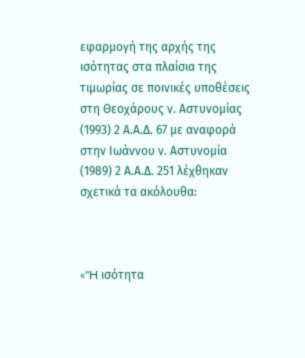εφαρμογή της αρχής της ισότητας στα πλαίσια της τιμωρίας σε ποινικές υποθέσεις στη Θεοχάρους ν. Αστυνομίας (1993) 2 Α.Α.Δ. 67 με αναφορά στην Ιωάννου ν. Αστυνομία (1989) 2 Α.Α.Δ. 251 λέχθηκαν σχετικά τα ακόλουθα:



«"H ισότητα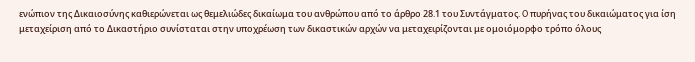ενώπιον της Δικαιοσύνης καθιερώνεται ως θεμελιώδες δικαίωμα του ανθρώπου από το άρθρο 28.1 του Συντάγματος. O πυρήνας του δικαιώματος για ίση μεταχείριση από το Δικαστήριο συνίσταται στην υποχρέωση των δικαστικών αρχών να μεταχειρίζονται με ομοιόμορφο τρόπο όλους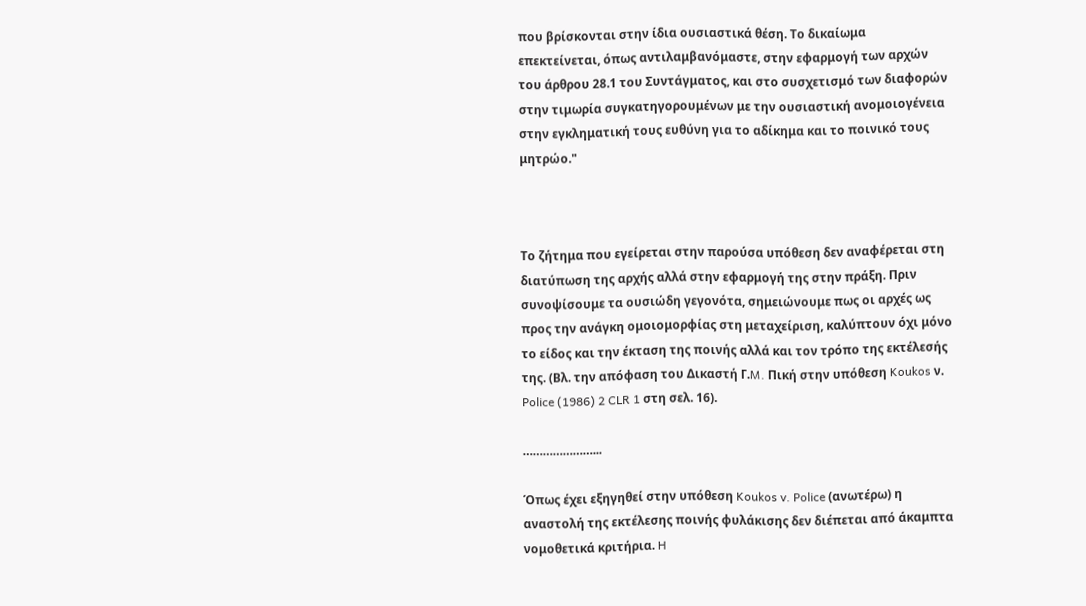που βρίσκονται στην ίδια ουσιαστικά θέση. Το δικαίωμα επεκτείνεται, όπως αντιλαμβανόμαστε, στην εφαρμογή των αρχών του άρθρου 28.1 του Συντάγματος, και στο συσχετισμό των διαφορών στην τιμωρία συγκατηγορουμένων με την ουσιαστική ανομοιογένεια στην εγκληματική τους ευθύνη για το αδίκημα και το ποινικό τους μητρώο."



Το ζήτημα που εγείρεται στην παρούσα υπόθεση δεν αναφέρεται στη διατύπωση της αρχής αλλά στην εφαρμογή της στην πράξη. Πριν συνοψίσουμε τα ουσιώδη γεγονότα, σημειώνουμε πως οι αρχές ως προς την ανάγκη ομοιομορφίας στη μεταχείριση, καλύπτουν όχι μόνο το είδος και την έκταση της ποινής αλλά και τον τρόπο της εκτέλεσής της. (Βλ. την απόφαση του Δικαστή Γ.M. Πική στην υπόθεση Koukos ν. Police (1986) 2 CLR 1 στη σελ. 16).

…………………...

Όπως έχει εξηγηθεί στην υπόθεση Koukos v. Police (ανωτέρω) η αναστολή της εκτέλεσης ποινής φυλάκισης δεν διέπεται από άκαμπτα νομοθετικά κριτήρια. H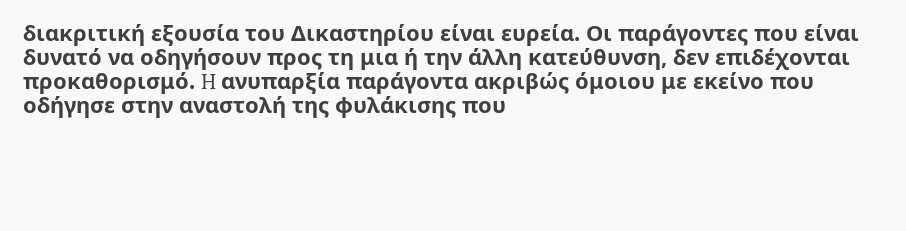διακριτική εξουσία του Δικαστηρίου είναι ευρεία. Οι παράγοντες που είναι δυνατό να οδηγήσουν προς τη μια ή την άλλη κατεύθυνση, δεν επιδέχονται προκαθορισμό. H ανυπαρξία παράγοντα ακριβώς όμοιου με εκείνο που οδήγησε στην αναστολή της φυλάκισης που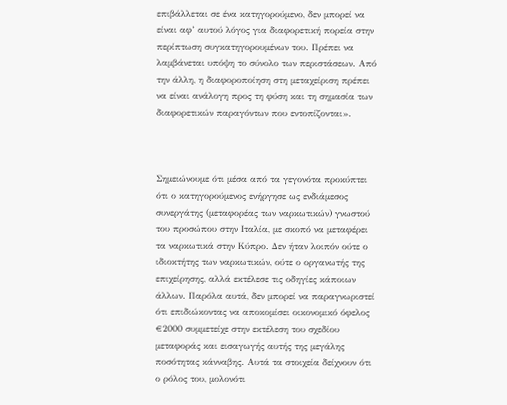επιβάλλεται σε ένα κατηγορούμενο, δεν μπορεί να είναι αφ’ αυτού λόγος για διαφορετική πορεία στην περίπτωση συγκατηγορουμένων του. Πρέπει να λαμβάνεται υπόψη το σύνολο των περιστάσεων. Από την άλλη, η διαφοροποίηση στη μεταχείριση πρέπει να είναι ανάλογη προς τη φύση και τη σημασία των διαφορετικών παραγόντων που εντοπίζονται».



Σημειώνουμε ότι μέσα από τα γεγονότα προκύπτει ότι ο κατηγορούμενος ενήργησε ως ενδιάμεσος συνεργάτης (μεταφορέας των ναρκωτικών) γνωστού του προσώπου στην Ιταλία, με σκοπό να μεταφέρει τα ναρκωτικά στην Κύπρο. Δεν ήταν λοιπόν ούτε ο ιδιοκτήτης των ναρκωτικών, ούτε ο οργανωτής της επιχείρησης, αλλά εκτέλεσε τις οδηγίες κάποιων άλλων. Παρόλα αυτά, δεν μπορεί να παραγνωριστεί ότι επιδιώκοντας να αποκομίσει οικονομικό όφελος €2000 συμμετείχε στην εκτέλεση του σχεδίου μεταφοράς και εισαγωγής αυτής της μεγάλης ποσότητας κάνναβης. Αυτά τα στοιχεία δείχνουν ότι ο ρόλος του, μολονότι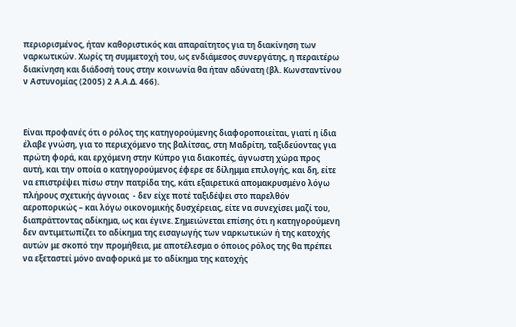περιορισμένος, ήταν καθοριστικός και απαραίτητος για τη διακίνηση των ναρκωτικών. Χωρίς τη συμμετοχή του, ως ενδιάμεσος συνεργάτης, η περαιτέρω διακίνηση και διάδοσή τους στην κοινωνία θα ήταν αδύνατη (βλ. Κωνσταντίνου ν Αστυνομίας (2005) 2 Α.Α.Δ. 466).



Είναι προφανές ότι ο ρόλος της κατηγορούμενης διαφοροποιείται, γιατί η ίδια έλαβε γνώση, για το περιεχόμενο της βαλίτσας, στη Μαδρίτη, ταξιδεύοντας για πρώτη φορά, και ερχόμενη στην Κύπρο για διακοπές, άγνωστη χώρα προς αυτή, και την οποία ο κατηγορούμενος έφερε σε δίλημμα επιλογής, και δη, είτε να επιστρέψει πίσω στην πατρίδα της, κάτι εξαιρετικά απομακρυσμένο λόγω πλήρους σχετικής άγνοιας  - δεν είχε ποτέ ταξιδέψει στο παρελθόν αεροπορικώς – και λόγω οικονομικής δυσχέρειας, είτε να συνεχίσει μαζί του, διαπράττοντας αδίκημα, ως και έγινε. Σημειώνεται επίσης ότι η κατηγορούμενη δεν αντιμετωπίζει το αδίκημα της εισαγωγής των ναρκωτικών ή της κατοχής αυτών με σκοπό την προμήθεια, με αποτέλεσμα ο όποιος ρόλος της θα πρέπει να εξεταστεί μόνο αναφορικά με το αδίκημα της κατοχής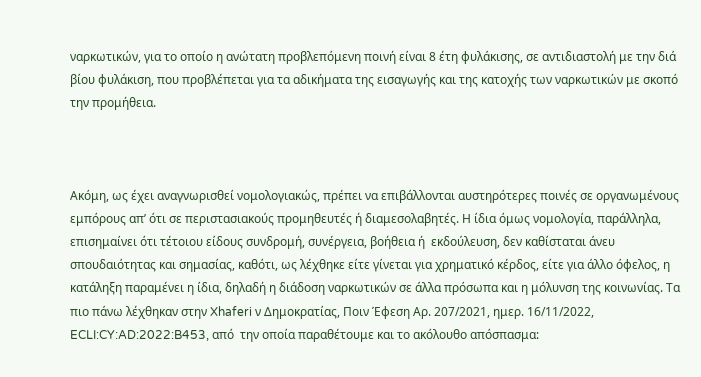ναρκωτικών, για το οποίο η ανώτατη προβλεπόμενη ποινή είναι 8 έτη φυλάκισης, σε αντιδιαστολή με την διά βίου φυλάκιση, που προβλέπεται για τα αδικήματα της εισαγωγής και της κατοχής των ναρκωτικών με σκοπό την προμήθεια.



Ακόμη, ως έχει αναγνωρισθεί νομολογιακώς, πρέπει να επιβάλλονται αυστηρότερες ποινές σε οργανωμένους εμπόρους απ’ ότι σε περιστασιακούς προμηθευτές ή διαμεσολαβητές. Η ίδια όμως νομολογία, παράλληλα, επισημαίνει ότι τέτοιου είδους συνδρομή, συνέργεια, βοήθεια ή  εκδούλευση, δεν καθίσταται άνευ σπουδαιότητας και σημασίας, καθότι, ως λέχθηκε είτε γίνεται για χρηματικό κέρδος, είτε για άλλο όφελος, η κατάληξη παραμένει η ίδια, δηλαδή η διάδοση ναρκωτικών σε άλλα πρόσωπα και η μόλυνση της κοινωνίας. Τα πιο πάνω λέχθηκαν στην Xhaferi ν Δημοκρατίας, Ποιν Έφεση Αρ. 207/2021, ημερ. 16/11/2022, ECLI:CY:AD:2022:B453, από  την οποία παραθέτουμε και το ακόλουθο απόσπασμα: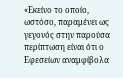«Εκείνο το οποίο, ωστόσο, παραμένει ως γεγονός στην παρούσα περίπτωση είναι ότι ο Εφεσείων αναμφίβολα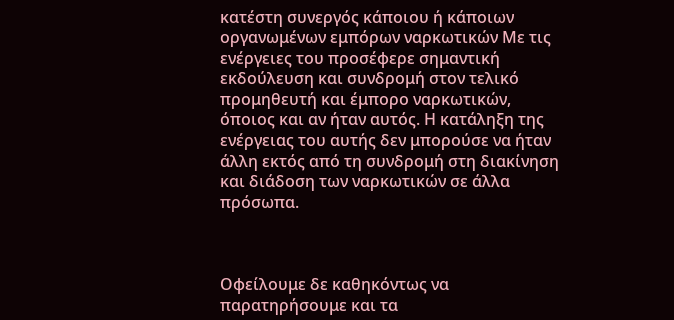κατέστη συνεργός κάποιου ή κάποιων οργανωμένων εμπόρων ναρκωτικών Με τις ενέργειες του προσέφερε σημαντική εκδούλευση και συνδρομή στον τελικό προμηθευτή και έμπορο ναρκωτικών, όποιος και αν ήταν αυτός. Η κατάληξη της ενέργειας του αυτής δεν μπορούσε να ήταν άλλη εκτός από τη συνδρομή στη διακίνηση και διάδοση των ναρκωτικών σε άλλα πρόσωπα.



Οφείλουμε δε καθηκόντως να παρατηρήσουμε και τα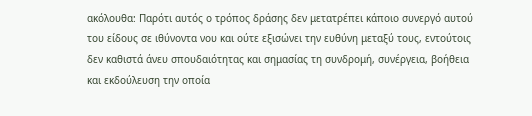ακόλουθα: Παρότι αυτός ο τρόπος δράσης δεν μετατρέπει κάποιο συνεργό αυτού του είδους σε ιθύνοντα νου και ούτε εξισώνει την ευθύνη μεταξύ τους, εντούτοις δεν καθιστά άνευ σπουδαιότητας και σημασίας τη συνδρομή, συνέργεια, βοήθεια και εκδούλευση την οποία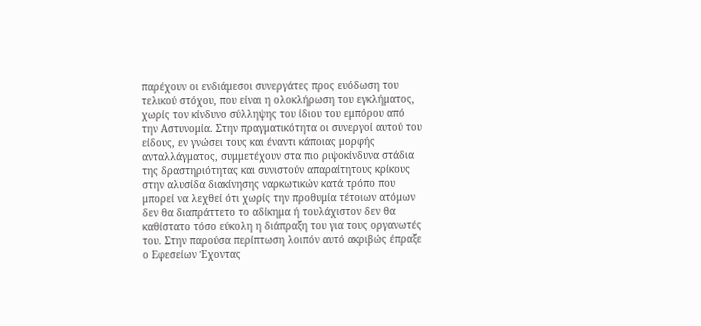παρέχουν οι ενδιάμεσοι συνεργάτες προς ευόδωση του τελικού στόχου, που είναι η ολοκλήρωση του εγκλήματος, χωρίς τον κίνδυνο σύλληψης του ίδιου του εμπόρου από την Αστυνομία. Στην πραγματικότητα οι συνεργοί αυτού του είδους, εν γνώσει τους και έναντι κάποιας μορφής ανταλλάγματος, συμμετέχουν στα πιο ριψοκίνδυνα στάδια της δραστηριότητας και συνιστούν απαραίτητους κρίκους στην αλυσίδα διακίνησης ναρκωτικών κατά τρόπο που μπορεί να λεχθεί ότι χωρίς την προθυμία τέτοιων ατόμων δεν θα διαπράττετο το αδίκημα ή τουλάχιστον δεν θα καθίστατο τόσο εύκολη η διάπραξη του για τους οργανωτές του. Στην παρούσα περίπτωση λοιπόν αυτό ακριβώς έπραξε ο Εφεσείων Έχοντας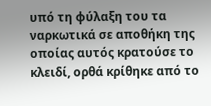υπό τη φύλαξη του τα ναρκωτικά σε αποθήκη της οποίας αυτός κρατούσε το κλειδί, ορθά κρίθηκε από το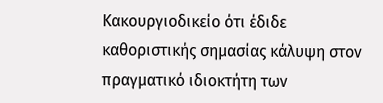Κακουργιοδικείο ότι έδιδε καθοριστικής σημασίας κάλυψη στον πραγματικό ιδιοκτήτη των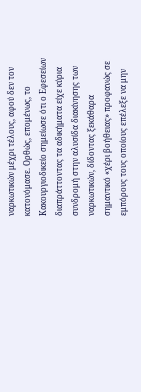ναρκωτικών μέχρι τέλους, αφού δεν τον κατονόμασε. Ορθώς, επομένως, το Κακουργιοδικείο σημείωσε ότι ο Εφεσείων διαπράττοντας τα αδικήματα είχε κύρια συνδρομή στην αλυσίδα διακίνησης των ναρκωτικών, δίδοντας ξεκάθαρα σημαντικό «χέρι βοήθειας» προφανώς σε εμπόρους τους οποίους επέλεξε να μην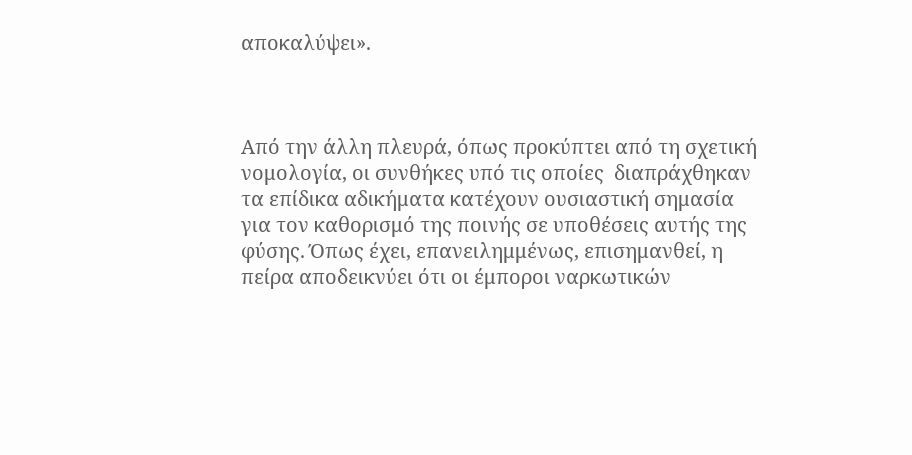αποκαλύψει».



Από την άλλη πλευρά, όπως προκύπτει από τη σχετική νομολογία, οι συνθήκες υπό τις οποίες  διαπράχθηκαν τα επίδικα αδικήματα κατέχουν ουσιαστική σημασία για τον καθορισμό της ποινής σε υποθέσεις αυτής της φύσης. Όπως έχει, επανειλημμένως, επισημανθεί, η πείρα αποδεικνύει ότι οι έμποροι ναρκωτικών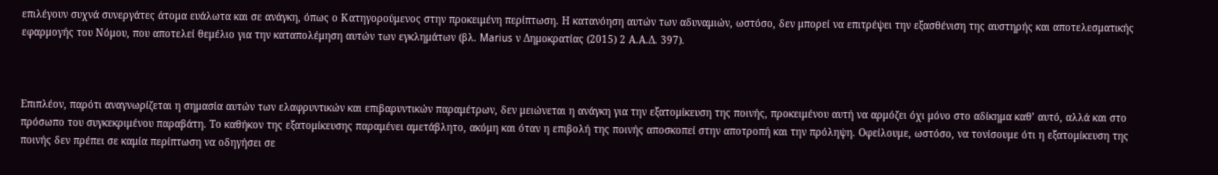επιλέγουν συχνά συνεργάτες άτομα ευάλωτα και σε ανάγκη, όπως ο Κατηγορούμενος στην προκειμένη περίπτωση. Η κατανόηση αυτών των αδυναμιών, ωστόσο, δεν μπορεί να επιτρέψει την εξασθένιση της αυστηρής και αποτελεσματικής εφαρμογής του Νόμου, που αποτελεί θεμέλιο για την καταπολέμηση αυτών των εγκλημάτων (βλ. Marius ν Δημοκρατίας (2015) 2 Α.Α.Δ. 397).



Επιπλέον, παρότι αναγνωρίζεται η σημασία αυτών των ελαφρυντικών και επιβαρυντικών παραμέτρων, δεν μειώνεται η ανάγκη για την εξατομίκευση της ποινής, προκειμένου αυτή να αρμόζει όχι μόνο στο αδίκημα καθ’ αυτό, αλλά και στο πρόσωπο του συγκεκριμένου παραβάτη. Το καθήκον της εξατομίκευσης παραμένει αμετάβλητο, ακόμη και όταν η επιβολή της ποινής αποσκοπεί στην αποτροπή και την πρόληψη. Οφείλουμε, ωστόσο, να τονίσουμε ότι η εξατομίκευση της ποινής δεν πρέπει σε καμία περίπτωση να οδηγήσει σε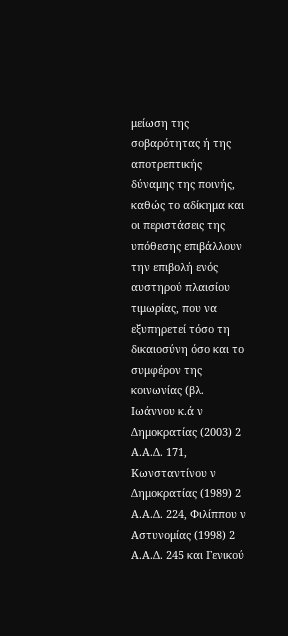μείωση της σοβαρότητας ή της αποτρεπτικής δύναμης της ποινής, καθώς το αδίκημα και οι περιστάσεις της υπόθεσης επιβάλλουν την επιβολή ενός αυστηρού πλαισίου τιμωρίας, που να εξυπηρετεί τόσο τη δικαιοσύνη όσο και το συμφέρον της κοινωνίας (βλ. Ιωάννου κ.ά ν Δημοκρατίας (2003) 2 Α.Α.Δ. 171, Κωνσταντίνου ν  Δημοκρατίας (1989) 2 Α.Α.Δ. 224, Φιλίππου ν Αστυνομίας (1998) 2 Α.Α.Δ. 245 και Γενικού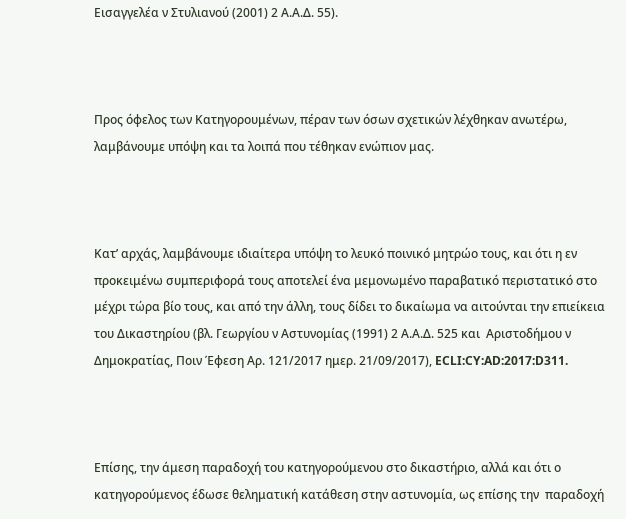Εισαγγελέα ν Στυλιανού (2001) 2 Α.Α.Δ. 55).



Προς όφελος των Κατηγορουμένων, πέραν των όσων σχετικών λέχθηκαν ανωτέρω, λαμβάνουμε υπόψη και τα λοιπά που τέθηκαν ενώπιον μας.



Κατ’ αρχάς, λαμβάνουμε ιδιαίτερα υπόψη το λευκό ποινικό μητρώο τους, και ότι η εν προκειμένω συμπεριφορά τους αποτελεί ένα μεμονωμένο παραβατικό περιστατικό στο μέχρι τώρα βίο τους, και από την άλλη, τους δίδει το δικαίωμα να αιτούνται την επιείκεια του Δικαστηρίου (βλ. Γεωργίου ν Αστυνομίας (1991) 2 Α.Α.Δ. 525 και  Αριστοδήμου ν Δημοκρατίας, Ποιν Έφεση Αρ. 121/2017 ημερ. 21/09/2017), ECLI:CY:AD:2017:D311.



Επίσης, την άμεση παραδοχή του κατηγορούμενου στο δικαστήριο, αλλά και ότι ο κατηγορούμενος έδωσε θεληματική κατάθεση στην αστυνομία, ως επίσης την  παραδοχή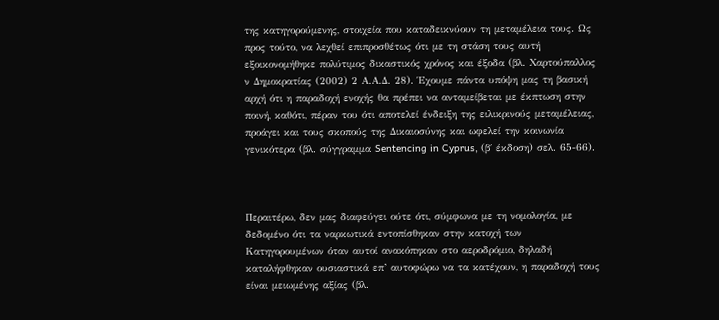της κατηγορούμενης, στοιχεία που καταδεικνύουν τη μεταμέλεια τους. Ως προς τούτο, να λεχθεί επιπροσθέτως ότι με τη στάση τους αυτή εξοικονομήθηκε πολύτιμος δικαστικός χρόνος και έξοδα (βλ. Χαρτούπαλλος ν Δημοκρατίας (2002) 2 Α.Α.Δ. 28). Έχουμε πάντα υπόψη μας τη βασική αρχή ότι η παραδοχή ενοχής θα πρέπει να ανταμείβεται με έκπτωση στην ποινή, καθότι, πέραν του ότι αποτελεί ένδειξη της ειλικρινούς μεταμέλειας, προάγει και τους σκοπούς της Δικαιοσύνης και ωφελεί την κοινωνία γενικότερα (βλ. σύγγραμμα Sentencing in Cyprus, (β΄ έκδοση) σελ. 65-66).



Περαιτέρω, δεν μας διαφεύγει ούτε ότι, σύμφωνα με τη νομολογία, με δεδομένο ότι τα ναρκωτικά εντοπίσθηκαν στην κατοχή των Κατηγορουμένων όταν αυτοί ανακόπηκαν στο αεροδρόμιο, δηλαδή καταλήφθηκαν ουσιαστικά επ’ αυτοφώρω να τα κατέχουν, η παραδοχή τους είναι μειωμένης αξίας (βλ.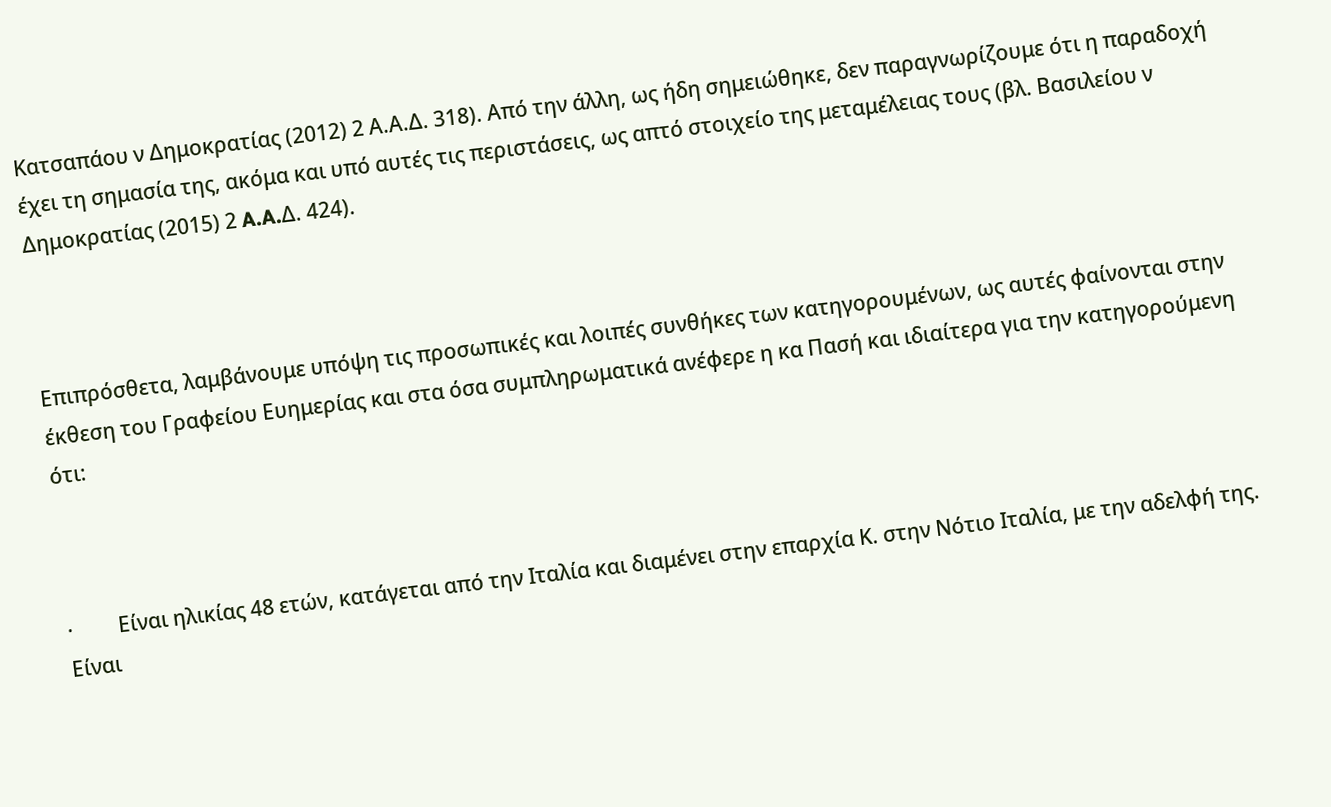Κατσαπάου ν Δημοκρατίας (2012) 2 Α.Α.Δ. 318). Από την άλλη, ως ήδη σημειώθηκε, δεν παραγνωρίζουμε ότι η παραδοχή έχει τη σημασία της, ακόμα και υπό αυτές τις περιστάσεις, ως απτό στοιχείο της μεταμέλειας τους (βλ. Βασιλείου ν Δημοκρατίας (2015) 2 A.A.Δ. 424).



Επιπρόσθετα, λαμβάνουμε υπόψη τις προσωπικές και λοιπές συνθήκες των κατηγορουμένων, ως αυτές φαίνονται στην έκθεση του Γραφείου Ευημερίας και στα όσα συμπληρωματικά ανέφερε η κα Πασή και ιδιαίτερα για την κατηγορούμενη ότι:



·         Είναι ηλικίας 48 ετών, κατάγεται από την Ιταλία και διαμένει στην επαρχία Κ. στην Νότιο Ιταλία, με την αδελφή της. Είναι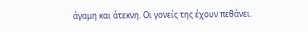άγαμη και άτεκνη. Οι γονείς της έχουν πεθάνει.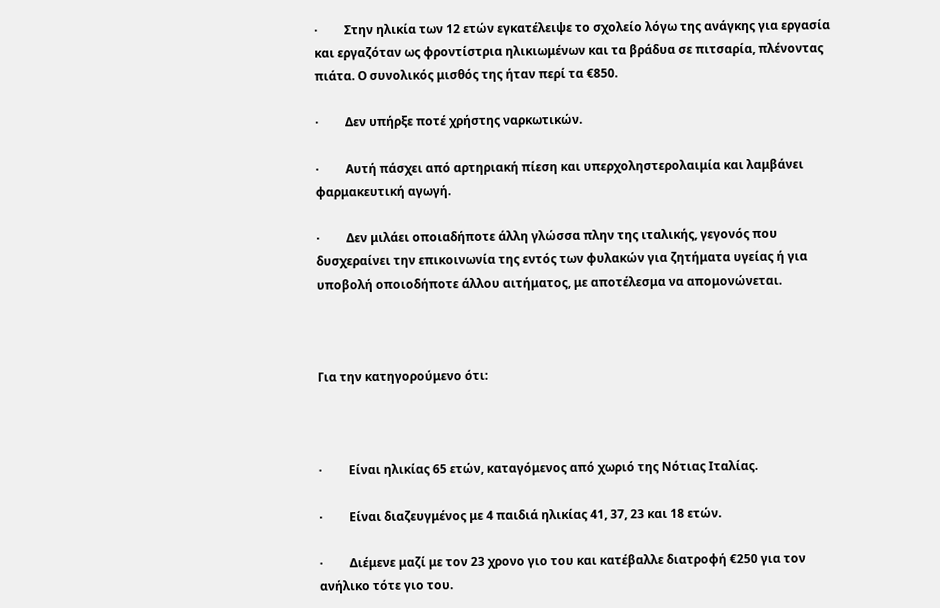·         Στην ηλικία των 12 ετών εγκατέλειψε το σχολείο λόγω της ανάγκης για εργασία και εργαζόταν ως φροντίστρια ηλικιωμένων και τα βράδυα σε πιτσαρία, πλένοντας πιάτα. Ο συνολικός μισθός της ήταν περί τα €850.

·         Δεν υπήρξε ποτέ χρήστης ναρκωτικών.

·         Αυτή πάσχει από αρτηριακή πίεση και υπερχοληστερολαιμία και λαμβάνει φαρμακευτική αγωγή.

·         Δεν μιλάει οποιαδήποτε άλλη γλώσσα πλην της ιταλικής, γεγονός που δυσχεραίνει την επικοινωνία της εντός των φυλακών για ζητήματα υγείας ή για υποβολή οποιοδήποτε άλλου αιτήματος, με αποτέλεσμα να απομονώνεται.



Για την κατηγορούμενο ότι:



·         Είναι ηλικίας 65 ετών, καταγόμενος από χωριό της Νότιας Ιταλίας.

·         Είναι διαζευγμένος με 4 παιδιά ηλικίας 41, 37, 23 και 18 ετών.

·         Διέμενε μαζί με τον 23 χρονο γιο του και κατέβαλλε διατροφή €250 για τον ανήλικο τότε γιο του.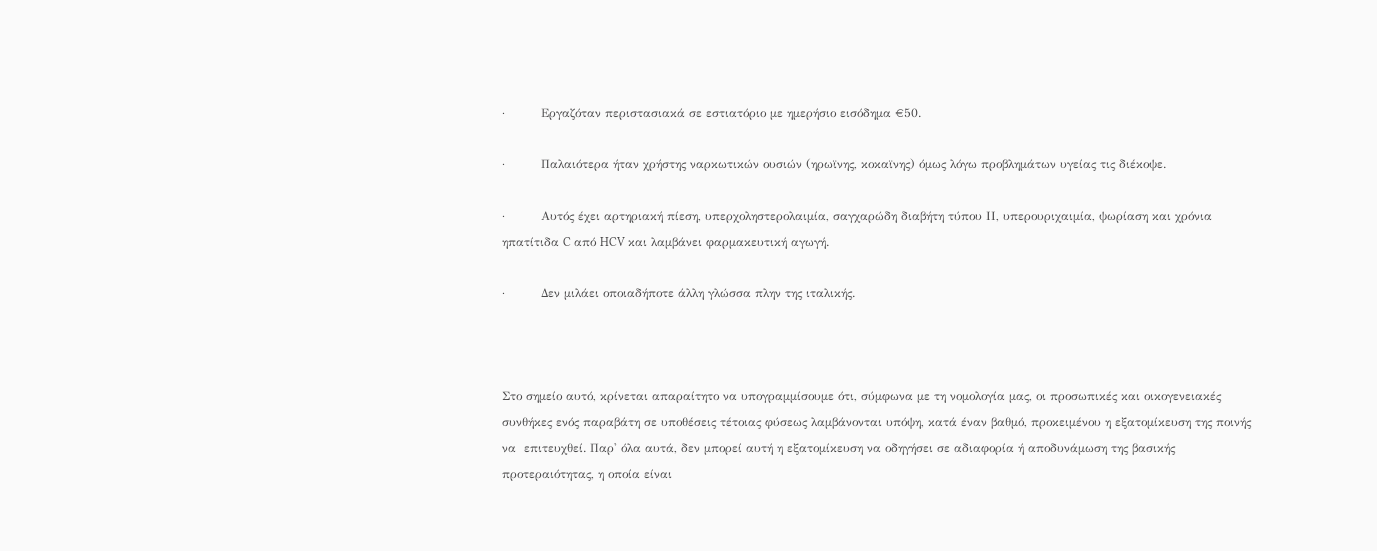·         Εργαζόταν περιστασιακά σε εστιατόριο με ημερήσιο εισόδημα €50.

·         Παλαιότερα ήταν χρήστης ναρκωτικών ουσιών (ηρωϊνης, κοκαϊνης) όμως λόγω προβλημάτων υγείας τις διέκοψε.

·         Αυτός έχει αρτηριακή πίεση, υπερχοληστερολαιμία, σαγχαρώδη διαβήτη τύπου ΙΙ, υπερουριχαιμία, ψωρίαση και χρόνια ηπατίτιδα C από HCV και λαμβάνει φαρμακευτική αγωγή.

·         Δεν μιλάει οποιαδήποτε άλλη γλώσσα πλην της ιταλικής.



Στο σημείο αυτό, κρίνεται απαραίτητο να υπογραμμίσουμε ότι, σύμφωνα με τη νομολογία μας, οι προσωπικές και οικογενειακές συνθήκες ενός παραβάτη σε υποθέσεις τέτοιας φύσεως λαμβάνονται υπόψη, κατά έναν βαθμό, προκειμένου η εξατομίκευση της ποινής να  επιτευχθεί. Παρ' όλα αυτά, δεν μπορεί αυτή η εξατομίκευση να οδηγήσει σε αδιαφορία ή αποδυνάμωση της βασικής προτεραιότητας, η οποία είναι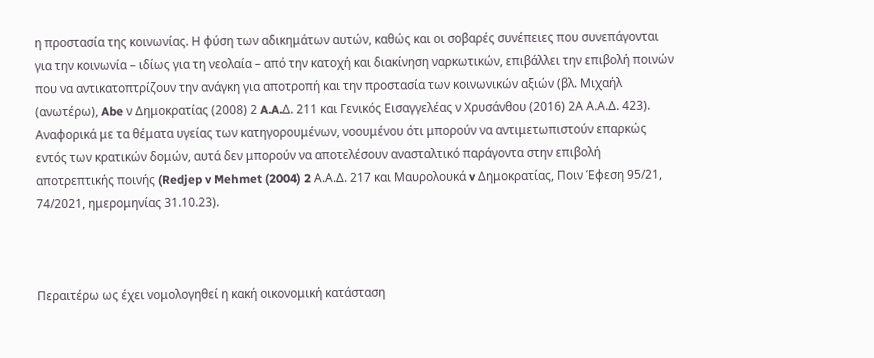η προστασία της κοινωνίας. Η φύση των αδικημάτων αυτών, καθώς και οι σοβαρές συνέπειες που συνεπάγονται για την κοινωνία – ιδίως για τη νεολαία – από την κατοχή και διακίνηση ναρκωτικών, επιβάλλει την επιβολή ποινών που να αντικατοπτρίζουν την ανάγκη για αποτροπή και την προστασία των κοινωνικών αξιών (βλ. Μιχαήλ (ανωτέρω), Abe ν Δημοκρατίας (2008) 2 A.A.Δ. 211 και Γενικός Εισαγγελέας ν Χρυσάνθου (2016) 2Α Α.Α.Δ. 423). Αναφορικά με τα θέματα υγείας των κατηγορουμένων, νοουμένου ότι μπορούν να αντιμετωπιστούν επαρκώς εντός των κρατικών δομών, αυτά δεν μπορούν να αποτελέσουν ανασταλτικό παράγοντα στην επιβολή αποτρεπτικής ποινής (Redjep v Mehmet (2004) 2 Α.Α.Δ. 217 και Μαυρολουκά v Δημοκρατίας, Ποιν Έφεση 95/21,  74/2021, ημερομηνίας 31.10.23).



Περαιτέρω ως έχει νομολογηθεί η κακή οικονομική κατάσταση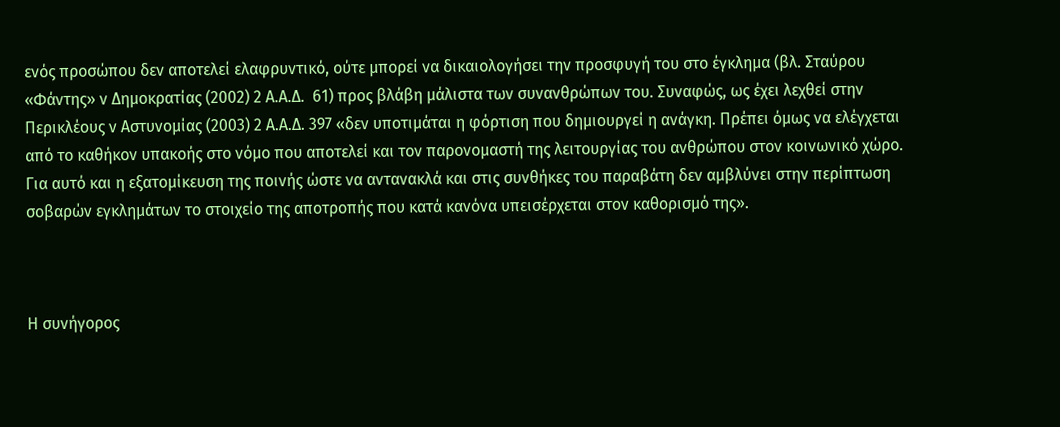ενός προσώπου δεν αποτελεί ελαφρυντικό, ούτε μπορεί να δικαιολογήσει την προσφυγή του στο έγκλημα (βλ. Σταύρου «Φάντης» ν Δημοκρατίας (2002) 2 Α.Α.Δ.  61) προς βλάβη μάλιστα των συνανθρώπων του. Συναφώς, ως έχει λεχθεί στην Περικλέους ν Αστυνομίας (2003) 2 Α.Α.Δ. 397 «δεν υποτιμάται η φόρτιση που δημιουργεί η ανάγκη. Πρέπει όμως να ελέγχεται από το καθήκον υπακοής στο νόμο που αποτελεί και τον παρονομαστή της λειτουργίας του ανθρώπου στον κοινωνικό χώρο. Για αυτό και η εξατομίκευση της ποινής ώστε να αντανακλά και στις συνθήκες του παραβάτη δεν αμβλύνει στην περίπτωση σοβαρών εγκλημάτων το στοιχείο της αποτροπής που κατά κανόνα υπεισέρχεται στον καθορισμό της».



Η συνήγορος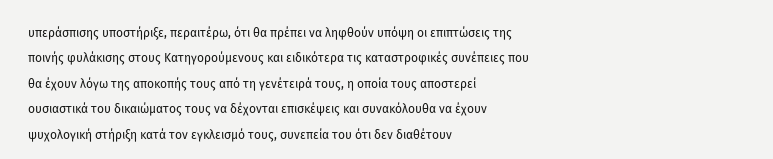υπεράσπισης υποστήριξε, περαιτέρω, ότι θα πρέπει να ληφθούν υπόψη οι επιπτώσεις της ποινής φυλάκισης στους Κατηγορούμενους και ειδικότερα τις καταστροφικές συνέπειες που θα έχουν λόγω της αποκοπής τους από τη γενέτειρά τους, η οποία τους αποστερεί ουσιαστικά του δικαιώματος τους να δέχονται επισκέψεις και συνακόλουθα να έχουν ψυχολογική στήριξη κατά τον εγκλεισμό τους, συνεπεία του ότι δεν διαθέτουν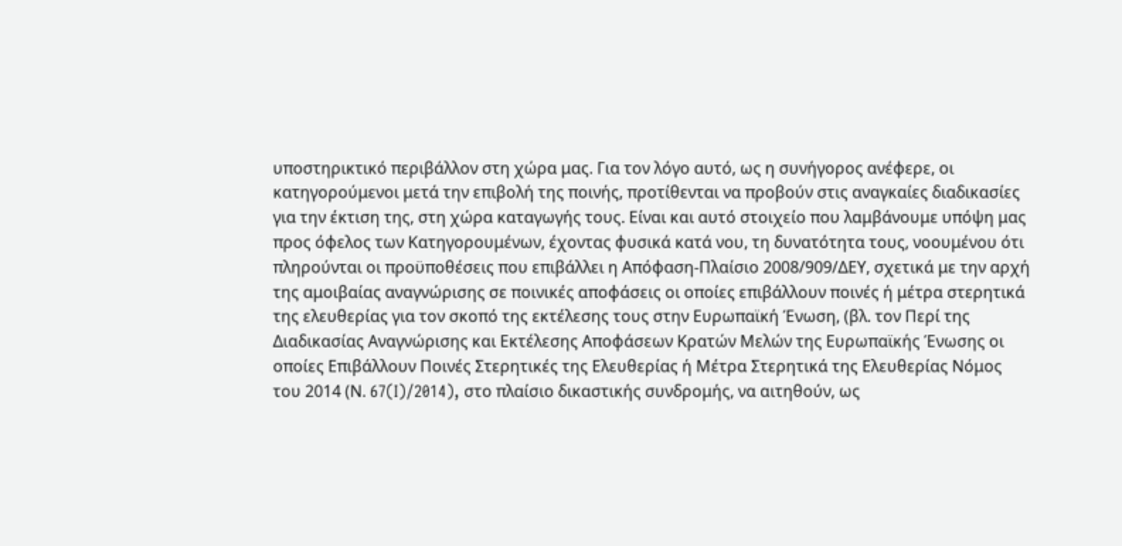υποστηρικτικό περιβάλλον στη χώρα μας. Για τον λόγο αυτό, ως η συνήγορος ανέφερε, οι κατηγορούμενοι μετά την επιβολή της ποινής, προτίθενται να προβούν στις αναγκαίες διαδικασίες για την έκτιση της, στη χώρα καταγωγής τους. Είναι και αυτό στοιχείο που λαμβάνουμε υπόψη μας προς όφελος των Κατηγορουμένων, έχοντας φυσικά κατά νου, τη δυνατότητα τους, νοουμένου ότι πληρούνται οι προϋποθέσεις που επιβάλλει η Απόφαση-Πλαίσιο 2008/909/ΔΕΥ, σχετικά με την αρχή της αμοιβαίας αναγνώρισης σε ποινικές αποφάσεις οι οποίες επιβάλλουν ποινές ή μέτρα στερητικά της ελευθερίας για τον σκοπό της εκτέλεσης τους στην Ευρωπαϊκή Ένωση, (βλ. τον Περί της Διαδικασίας Αναγνώρισης και Εκτέλεσης Αποφάσεων Κρατών Μελών της Ευρωπαϊκής Ένωσης οι οποίες Επιβάλλουν Ποινές Στερητικές της Ελευθερίας ή Μέτρα Στερητικά της Ελευθερίας Νόμος του 2014 (Ν. 67(I)/2014), στο πλαίσιο δικαστικής συνδρομής, να αιτηθούν, ως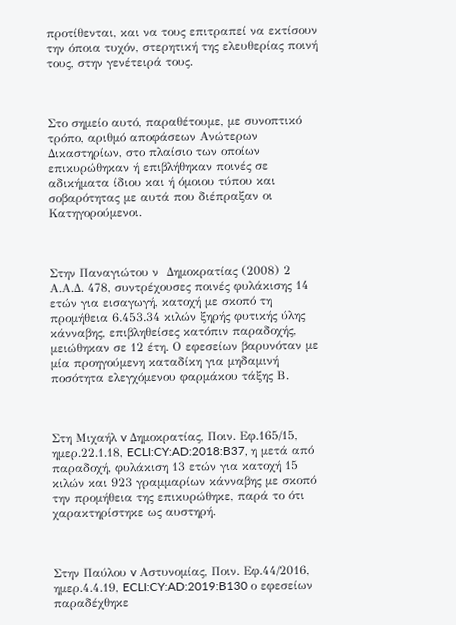προτίθενται, και να τους επιτραπεί να εκτίσουν την όποια τυχόν, στερητική της ελευθερίας ποινή τους, στην γενέτειρά τους.



Στο σημείο αυτό, παραθέτουμε, με συνοπτικό τρόπο, αριθμό αποφάσεων Ανώτερων Δικαστηρίων, στο πλαίσιο των οποίων επικυρώθηκαν ή επιβλήθηκαν ποινές σε αδικήματα ίδιου και ή όμοιου τύπου και σοβαρότητας με αυτά που διέπραξαν οι Κατηγορούμενοι.



Στην Παναγιώτου ν  Δημοκρατίας (2008) 2 Α.Α.Δ. 478, συντρέχουσες ποινές φυλάκισης 14 ετών για εισαγωγή, κατοχή με σκοπό τη προμήθεια 6.453.34 κιλών ξηρής φυτικής ύλης κάνναβης, επιβληθείσες κατόπιν παραδοχής, μειώθηκαν σε 12 έτη. Ο εφεσείων βαρυνόταν με μία προηγούμενη καταδίκη για μηδαμινή ποσότητα ελεγχόμενου φαρμάκου τάξης Β.



Στη Μιχαήλ v Δημοκρατίας, Ποιν. Εφ.165/15, ημερ.22.1.18, ECLI:CY:AD:2018:B37, η μετά από παραδοχή, φυλάκιση 13 ετών για κατοχή 15 κιλών και 923 γραμμαρίων κάνναβης με σκοπό την προμήθεια της επικυρώθηκε, παρά το ότι χαρακτηρίστηκε ως αυστηρή.



Στην Παύλου v Αστυνομίας, Ποιν. Εφ.44/2016, ημερ.4.4.19, ECLI:CY:AD:2019:B130 ο εφεσείων παραδέχθηκε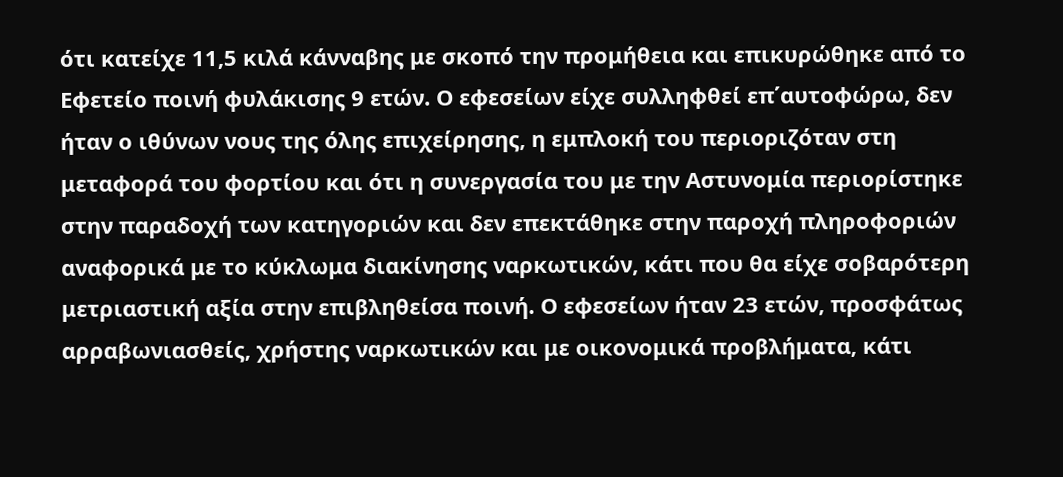ότι κατείχε 11,5 κιλά κάνναβης με σκοπό την προμήθεια και επικυρώθηκε από το Εφετείο ποινή φυλάκισης 9 ετών. Ο εφεσείων είχε συλληφθεί επ΄αυτοφώρω, δεν ήταν ο ιθύνων νους της όλης επιχείρησης, η εμπλοκή του περιοριζόταν στη μεταφορά του φορτίου και ότι η συνεργασία του με την Αστυνομία περιορίστηκε στην παραδοχή των κατηγοριών και δεν επεκτάθηκε στην παροχή πληροφοριών αναφορικά με το κύκλωμα διακίνησης ναρκωτικών, κάτι που θα είχε σοβαρότερη μετριαστική αξία στην επιβληθείσα ποινή. Ο εφεσείων ήταν 23 ετών, προσφάτως αρραβωνιασθείς, χρήστης ναρκωτικών και με οικονομικά προβλήματα, κάτι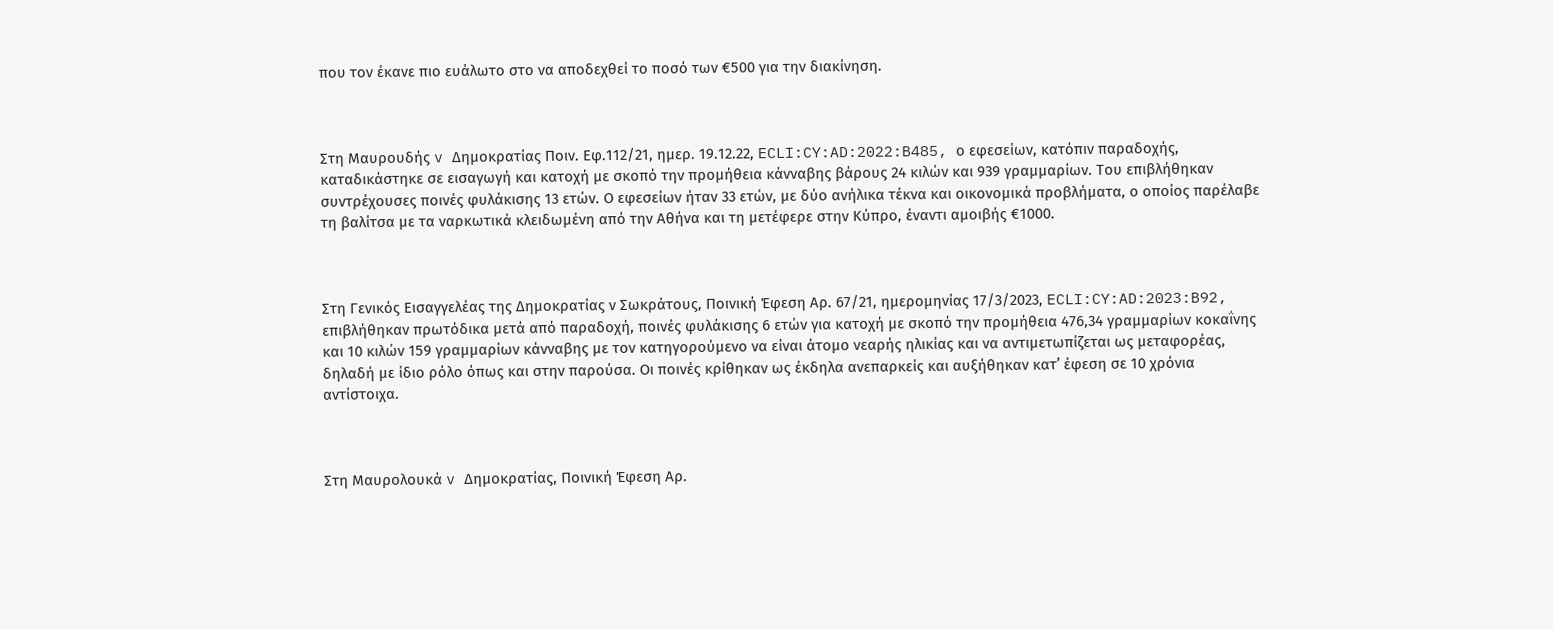που τον έκανε πιο ευάλωτο στο να αποδεχθεί το ποσό των €500 για την διακίνηση.



Στη Μαυρουδής v Δημοκρατίας Ποιν. Εφ.112/21, ημερ. 19.12.22, ECLI:CY:AD:2022:B485, ο εφεσείων, κατόπιν παραδοχής, καταδικάστηκε σε εισαγωγή και κατοχή με σκοπό την προμήθεια κάνναβης βάρους 24 κιλών και 939 γραμμαρίων. Του επιβλήθηκαν συντρέχουσες ποινές φυλάκισης 13 ετών. Ο εφεσείων ήταν 33 ετών, με δύο ανήλικα τέκνα και οικονομικά προβλήματα, ο οποίος παρέλαβε τη βαλίτσα με τα ναρκωτικά κλειδωμένη από την Αθήνα και τη μετέφερε στην Κύπρο, έναντι αμοιβής €1000.



Στη Γενικός Εισαγγελέας της Δημοκρατίας ν Σωκράτους, Ποινική Έφεση Αρ. 67/21, ημερομηνίας 17/3/2023, ECLI:CY:AD:2023:B92, επιβλήθηκαν πρωτόδικα μετά από παραδοχή, ποινές φυλάκισης 6 ετών για κατοχή με σκοπό την προμήθεια 476,34 γραμμαρίων κοκαΐνης και 10 κιλών 159 γραμμαρίων κάνναβης με τον κατηγορούμενο να είναι άτομο νεαρής ηλικίας και να αντιμετωπίζεται ως μεταφορέας, δηλαδή με ίδιο ρόλο όπως και στην παρούσα. Οι ποινές κρίθηκαν ως έκδηλα ανεπαρκείς και αυξήθηκαν κατ’ έφεση σε 10 χρόνια αντίστοιχα.



Στη Μαυρολουκά v Δημοκρατίας, Ποινική Έφεση Αρ.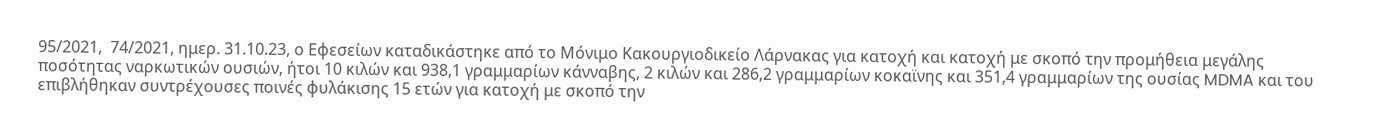95/2021,  74/2021, ημερ. 31.10.23, ο Εφεσείων καταδικάστηκε από το Μόνιμο Κακουργιοδικείο Λάρνακας για κατοχή και κατοχή με σκοπό την προμήθεια μεγάλης ποσότητας ναρκωτικών ουσιών, ήτοι 10 κιλών και 938,1 γραμμαρίων κάνναβης, 2 κιλών και 286,2 γραμμαρίων κοκαϊνης και 351,4 γραμμαρίων της ουσίας MDMA και του επιβλήθηκαν συντρέχουσες ποινές φυλάκισης 15 ετών για κατοχή με σκοπό την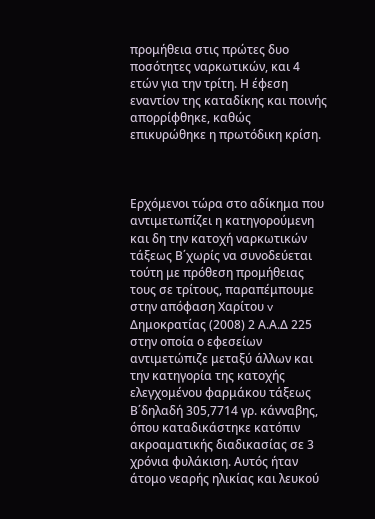προμήθεια στις πρώτες δυο ποσότητες ναρκωτικών, και 4 ετών για την τρίτη. Η έφεση εναντίον της καταδίκης και ποινής απορρίφθηκε, καθώς επικυρώθηκε η πρωτόδικη κρίση.



Ερχόμενοι τώρα στο αδίκημα που αντιμετωπίζει η κατηγορούμενη και δη την κατοχή ναρκωτικών τάξεως Β΄χωρίς να συνοδεύεται τούτη με πρόθεση προμήθειας τους σε τρίτους, παραπέμπουμε στην απόφαση Χαρίτου v Δημοκρατίας (2008) 2 Α.Α.Δ 225 στην οποία ο εφεσείων αντιμετώπιζε μεταξύ άλλων και την κατηγορία της κατοχής ελεγχομένου φαρμάκου τάξεως Β΄δηλαδή 305,7714 γρ. κάνναβης, όπου καταδικάστηκε κατόπιν ακροαματικής διαδικασίας σε 3 χρόνια φυλάκιση. Αυτός ήταν άτομο νεαρής ηλικίας και λευκού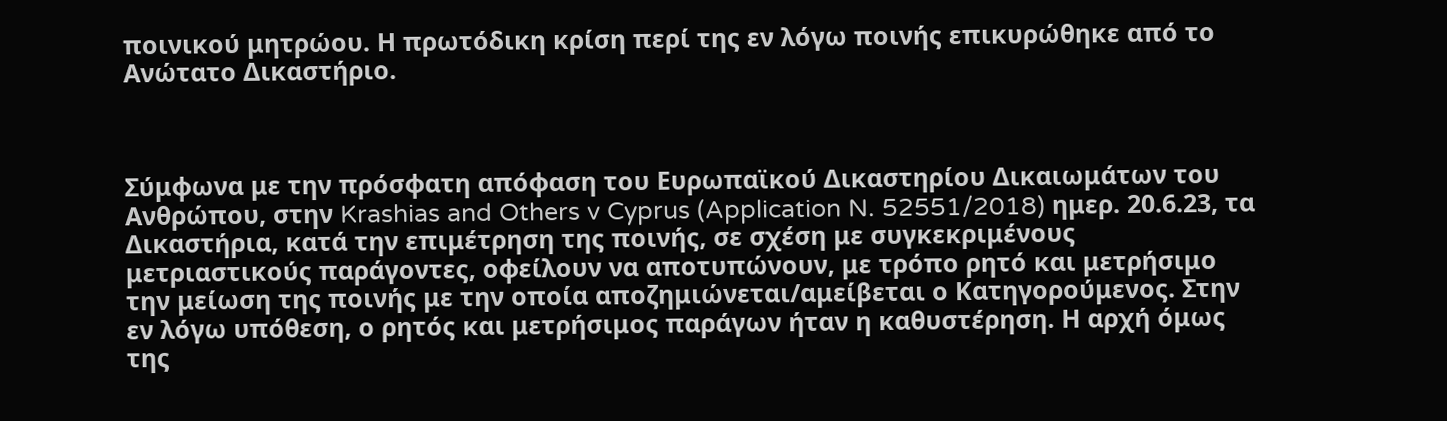ποινικού μητρώου. Η πρωτόδικη κρίση περί της εν λόγω ποινής επικυρώθηκε από το Ανώτατο Δικαστήριο.



Σύμφωνα με την πρόσφατη απόφαση του Ευρωπαϊκού Δικαστηρίου Δικαιωμάτων του Ανθρώπου, στην Krashias and Others v Cyprus (Application N. 52551/2018) ημερ. 20.6.23, τα Δικαστήρια, κατά την επιμέτρηση της ποινής, σε σχέση με συγκεκριμένους μετριαστικούς παράγοντες, οφείλουν να αποτυπώνουν, με τρόπο ρητό και μετρήσιμο την μείωση της ποινής με την οποία αποζημιώνεται/αμείβεται ο Κατηγορούμενος. Στην εν λόγω υπόθεση, ο ρητός και μετρήσιμος παράγων ήταν η καθυστέρηση. Η αρχή όμως της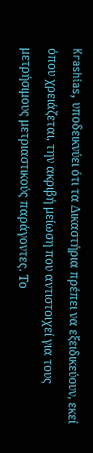Krashias, υποδεικνύει ότι τα Δικαστήρια πρέπει να εξειδικεύουν, εκεί όπου χρειάζεται, την ακριβή μείωση που αντιστοιχεί για τους μετρήσιμους μετριαστικούς παράγοντες. Το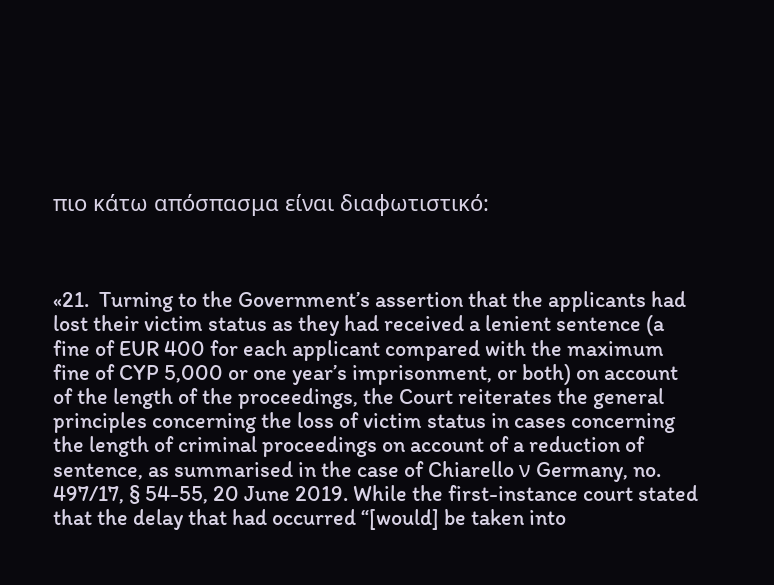πιο κάτω απόσπασμα είναι διαφωτιστικό:



«21.  Turning to the Government’s assertion that the applicants had lost their victim status as they had received a lenient sentence (a fine of EUR 400 for each applicant compared with the maximum fine of CYP 5,000 or one year’s imprisonment, or both) on account of the length of the proceedings, the Court reiterates the general principles concerning the loss of victim status in cases concerning the length of criminal proceedings on account of a reduction of sentence, as summarised in the case of Chiarello ν Germany, no. 497/17, § 54-55, 20 June 2019. While the first-instance court stated that the delay that had occurred “[would] be taken into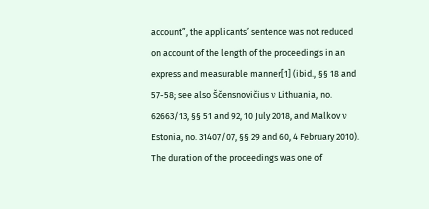account”, the applicants’ sentence was not reduced on account of the length of the proceedings in an express and measurable manner[1] (ibid., §§ 18 and 57-58; see also Ščensnovičius ν Lithuania, no. 62663/13, §§ 51 and 92, 10 July 2018, and Malkov ν Estonia, no. 31407/07, §§ 29 and 60, 4 February 2010). The duration of the proceedings was one of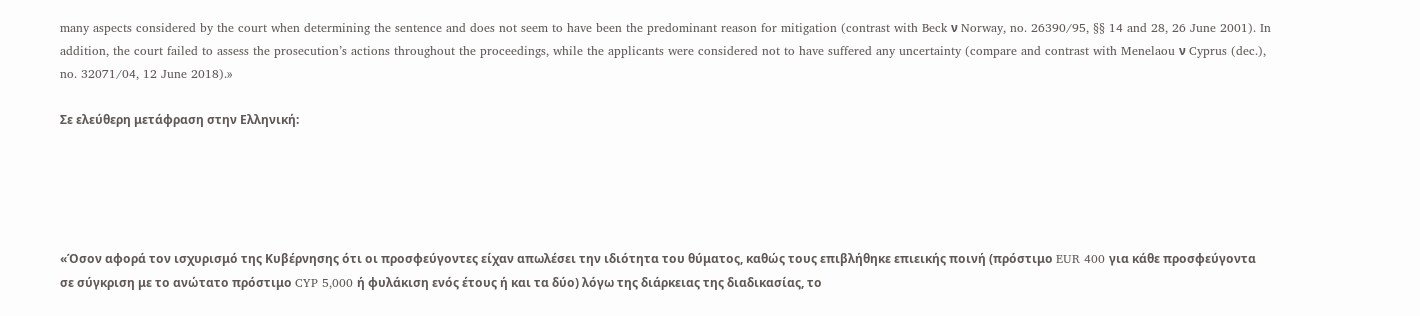many aspects considered by the court when determining the sentence and does not seem to have been the predominant reason for mitigation (contrast with Beck ν Norway, no. 26390/95, §§ 14 and 28, 26 June 2001). In addition, the court failed to assess the prosecution’s actions throughout the proceedings, while the applicants were considered not to have suffered any uncertainty (compare and contrast with Menelaou ν Cyprus (dec.), no. 32071/04, 12 June 2018).»

Σε ελεύθερη μετάφραση στην Ελληνική:





«Όσον αφορά τον ισχυρισμό της Κυβέρνησης ότι οι προσφεύγοντες είχαν απωλέσει την ιδιότητα του θύματος, καθώς τους επιβλήθηκε επιεικής ποινή (πρόστιμο EUR 400 για κάθε προσφεύγοντα σε σύγκριση με το ανώτατο πρόστιμο CYP 5,000 ή φυλάκιση ενός έτους ή και τα δύο) λόγω της διάρκειας της διαδικασίας, το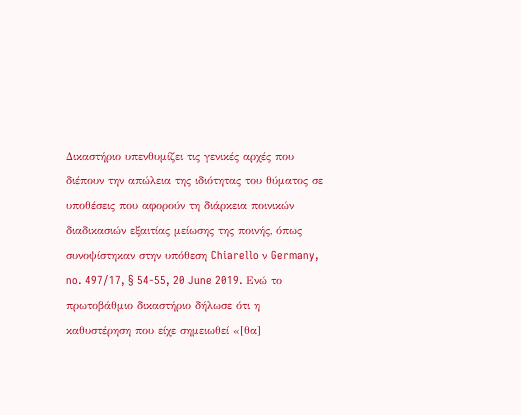Δικαστήριο υπενθυμίζει τις γενικές αρχές που διέπουν την απώλεια της ιδιότητας του θύματος σε υποθέσεις που αφορούν τη διάρκεια ποινικών διαδικασιών εξαιτίας μείωσης της ποινής, όπως συνοψίστηκαν στην υπόθεση Chiarello ν Germany, no. 497/17, § 54-55, 20 June 2019. Ενώ το πρωτοβάθμιο δικαστήριο δήλωσε ότι η καθυστέρηση που είχε σημειωθεί «[θα]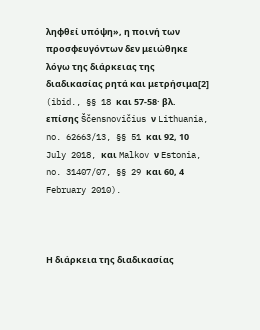ληφθεί υπόψη», η ποινή των προσφευγόντων δεν μειώθηκε λόγω της διάρκειας της διαδικασίας ρητά και μετρήσιμα[2] (ibid., §§ 18 και 57-58· βλ. επίσης Ščensnovičius ν Lithuania, no. 62663/13, §§ 51 και 92, 10 July 2018, και Malkov ν Estonia, no. 31407/07, §§ 29 και 60, 4 February 2010).



Η διάρκεια της διαδικασίας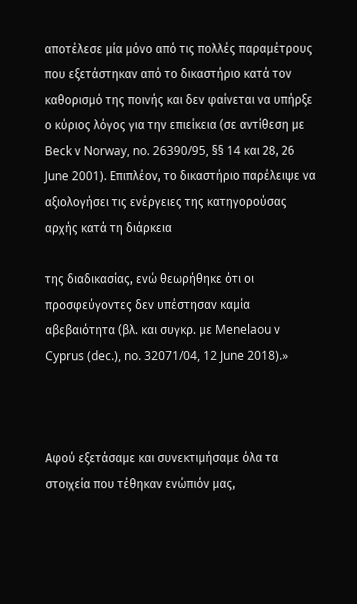αποτέλεσε μία μόνο από τις πολλές παραμέτρους που εξετάστηκαν από το δικαστήριο κατά τον καθορισμό της ποινής και δεν φαίνεται να υπήρξε ο κύριος λόγος για την επιείκεια (σε αντίθεση με Beck ν Norway, no. 26390/95, §§ 14 και 28, 26 June 2001). Επιπλέον, το δικαστήριο παρέλειψε να αξιολογήσει τις ενέργειες της κατηγορούσας αρχής κατά τη διάρκεια

της διαδικασίας, ενώ θεωρήθηκε ότι οι προσφεύγοντες δεν υπέστησαν καμία αβεβαιότητα (βλ. και συγκρ. με Menelaou ν Cyprus (dec.), no. 32071/04, 12 June 2018).»



Αφού εξετάσαμε και συνεκτιμήσαμε όλα τα στοιχεία που τέθηκαν ενώπιόν μας,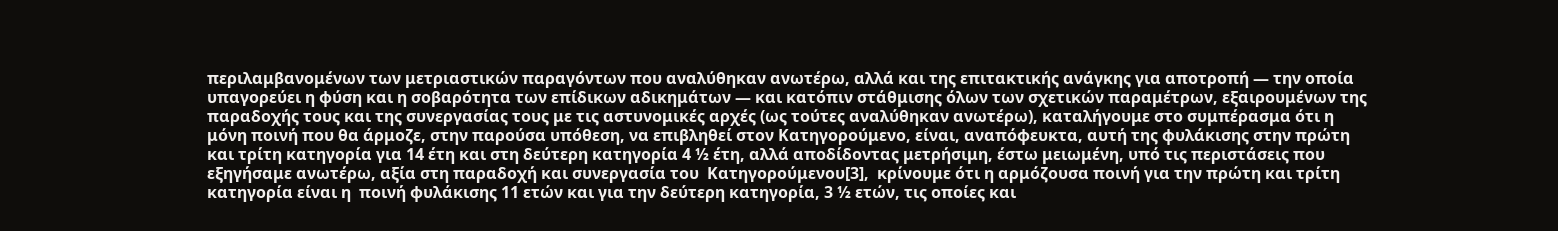περιλαμβανομένων των μετριαστικών παραγόντων που αναλύθηκαν ανωτέρω, αλλά και της επιτακτικής ανάγκης για αποτροπή — την οποία υπαγορεύει η φύση και η σοβαρότητα των επίδικων αδικημάτων — και κατόπιν στάθμισης όλων των σχετικών παραμέτρων, εξαιρουμένων της παραδοχής τους και της συνεργασίας τους με τις αστυνομικές αρχές (ως τούτες αναλύθηκαν ανωτέρω), καταλήγουμε στο συμπέρασμα ότι η μόνη ποινή που θα άρμοζε, στην παρούσα υπόθεση, να επιβληθεί στον Κατηγορούμενο, είναι, αναπόφευκτα, αυτή της φυλάκισης στην πρώτη  και τρίτη κατηγορία για 14 έτη και στη δεύτερη κατηγορία 4 ½ έτη, αλλά αποδίδοντας μετρήσιμη, έστω μειωμένη, υπό τις περιστάσεις που εξηγήσαμε ανωτέρω, αξία στη παραδοχή και συνεργασία του  Κατηγορούμενου[3],  κρίνουμε ότι η αρμόζουσα ποινή για την πρώτη και τρίτη κατηγορία είναι η  ποινή φυλάκισης 11 ετών και για την δεύτερη κατηγορία, 3 ½ ετών, τις οποίες και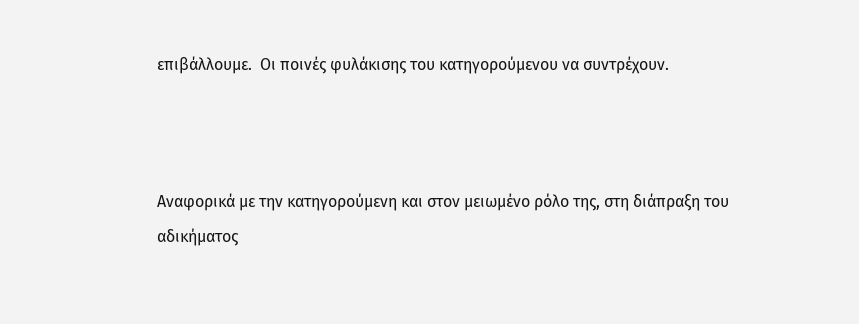επιβάλλουμε.  Οι ποινές φυλάκισης του κατηγορούμενου να συντρέχουν.



Αναφορικά με την κατηγορούμενη και στον μειωμένο ρόλο της, στη διάπραξη του αδικήματος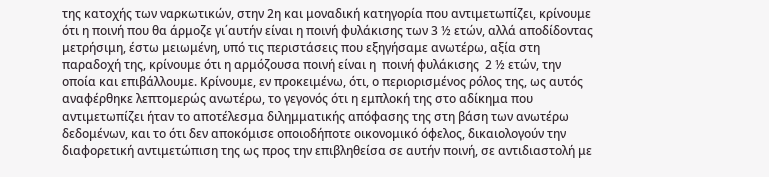της κατοχής των ναρκωτικών, στην 2η και μοναδική κατηγορία που αντιμετωπίζει, κρίνουμε ότι η ποινή που θα άρμοζε γι΄αυτήν είναι η ποινή φυλάκισης των 3 ½ ετών, αλλά αποδίδοντας μετρήσιμη, έστω μειωμένη, υπό τις περιστάσεις που εξηγήσαμε ανωτέρω, αξία στη παραδοχή της, κρίνουμε ότι η αρμόζουσα ποινή είναι η  ποινή φυλάκισης  2 ½ ετών, την οποία και επιβάλλουμε. Κρίνουμε, εν προκειμένω, ότι, ο περιορισμένος ρόλος της, ως αυτός αναφέρθηκε λεπτομερώς ανωτέρω, το γεγονός ότι η εμπλοκή της στο αδίκημα που αντιμετωπίζει ήταν το αποτέλεσμα διλημματικής απόφασης της στη βάση των ανωτέρω δεδομένων, και το ότι δεν αποκόμισε οποιοδήποτε οικονομικό όφελος, δικαιολογούν την διαφορετική αντιμετώπιση της ως προς την επιβληθείσα σε αυτήν ποινή, σε αντιδιαστολή με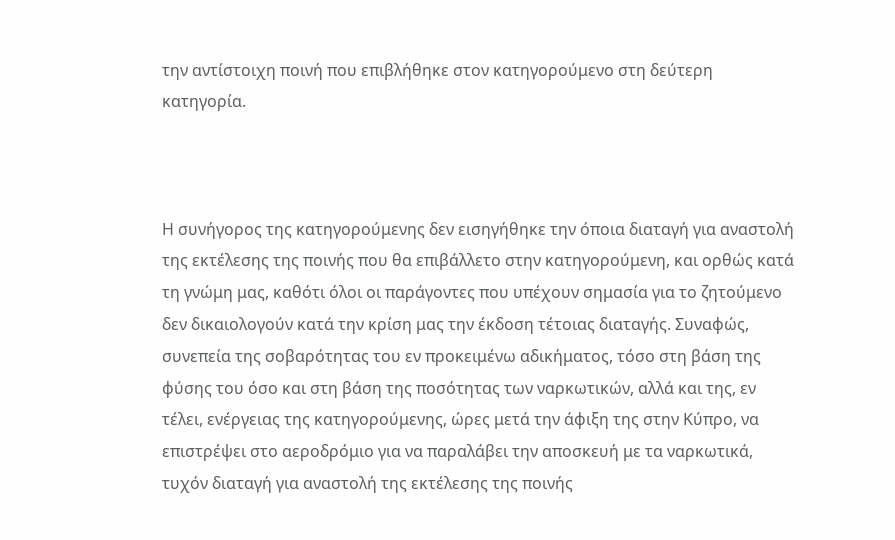την αντίστοιχη ποινή που επιβλήθηκε στον κατηγορούμενο στη δεύτερη κατηγορία.



Η συνήγορος της κατηγορούμενης δεν εισηγήθηκε την όποια διαταγή για αναστολή της εκτέλεσης της ποινής που θα επιβάλλετο στην κατηγορούμενη, και ορθώς κατά τη γνώμη μας, καθότι όλοι οι παράγοντες που υπέχουν σημασία για το ζητούμενο δεν δικαιολογούν κατά την κρίση μας την έκδοση τέτοιας διαταγής. Συναφώς, συνεπεία της σοβαρότητας του εν προκειμένω αδικήματος, τόσο στη βάση της φύσης του όσο και στη βάση της ποσότητας των ναρκωτικών, αλλά και της, εν τέλει, ενέργειας της κατηγορούμενης, ώρες μετά την άφιξη της στην Κύπρο, να επιστρέψει στο αεροδρόμιο για να παραλάβει την αποσκευή με τα ναρκωτικά, τυχόν διαταγή για αναστολή της εκτέλεσης της ποινής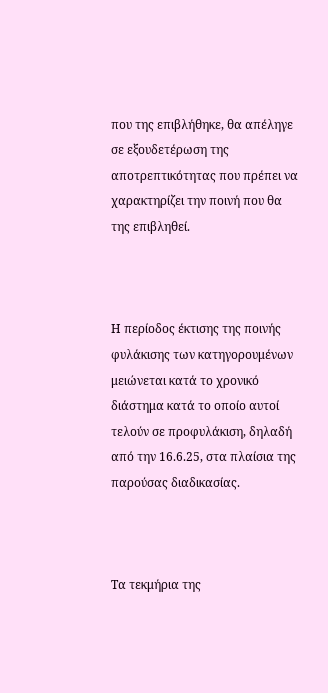που της επιβλήθηκε, θα απέληγε σε εξουδετέρωση της αποτρεπτικότητας που πρέπει να χαρακτηρίζει την ποινή που θα της επιβληθεί.



Η περίοδος έκτισης της ποινής φυλάκισης των κατηγορουμένων μειώνεται κατά το χρονικό διάστημα κατά το οποίο αυτοί τελούν σε προφυλάκιση, δηλαδή από την 16.6.25, στα πλαίσια της παρούσας διαδικασίας.



Τα τεκμήρια της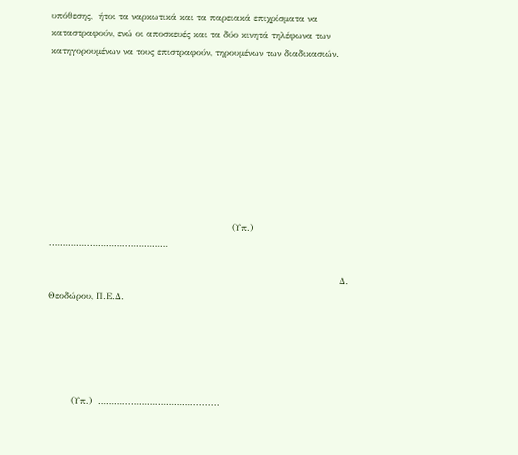υπόθεσης,  ήτοι τα ναρκωτικά και τα παρειακά επιχρίσματα να καταστραφούν, ενώ οι αποσκευές και τα δύο κινητά τηλέφωνα των κατηγορουμένων να τους επιστραφούν, τηρουμένων των διαδικασιών.









                                                             (Υπ.)  .…………..…………..……………

                                                                                                 Δ. Θεοδώρου, Π.Ε.Δ.





        (Υπ.)  ………...……….…………..........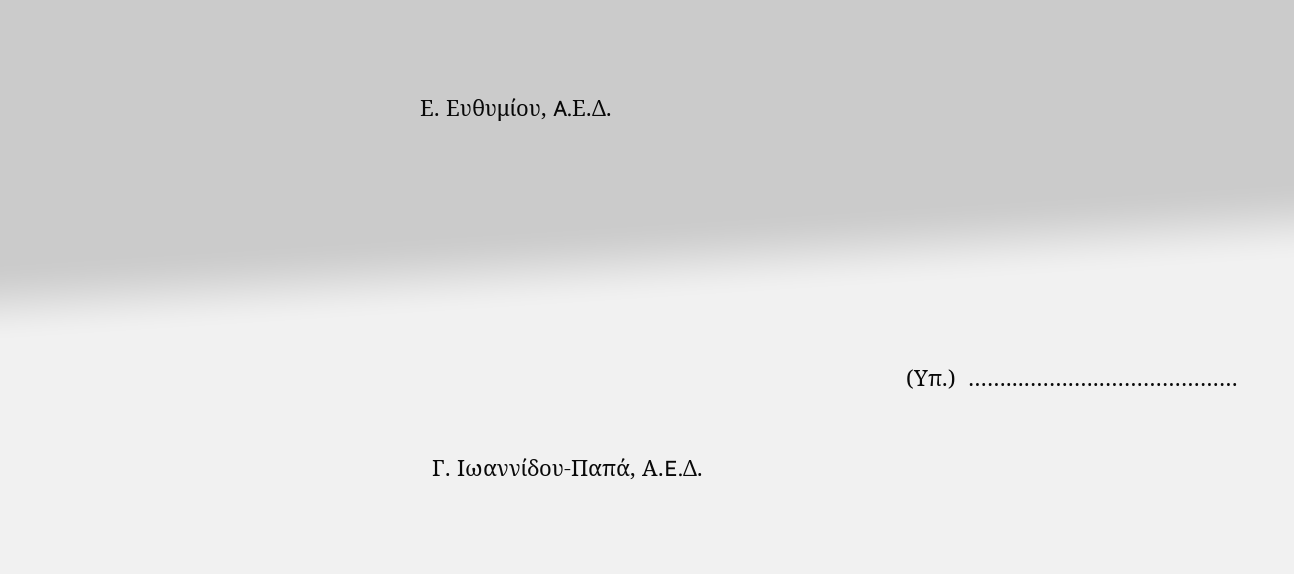Ε. Ευθυμίου, A.Ε.Δ.





                                                                                 (Υπ.)  ……....…….…..…………………

  Γ. Ιωαννίδου-Παπά, Α.E.Δ.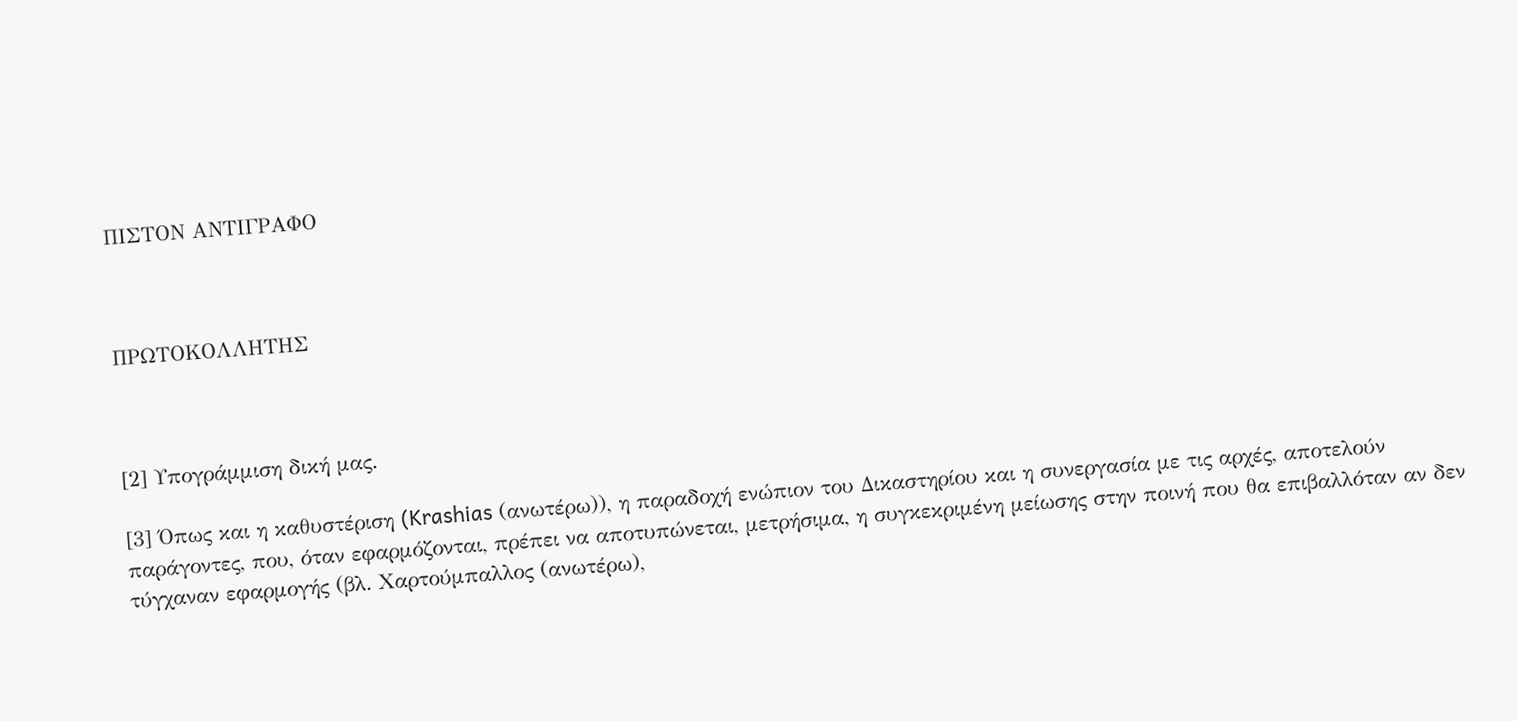ΠΙΣΤΟΝ ΑΝΤΙΓΡΑΦΟ



ΠΡΩΤΟΚΟΛΛΗΤΗΣ



[2] Υπογράμμιση δική μας.

[3] Όπως και η καθυστέριση (Krashias (ανωτέρω)), η παραδοχή ενώπιον του Δικαστηρίου και η συνεργασία με τις αρχές, αποτελούν παράγοντες, που, όταν εφαρμόζονται, πρέπει να αποτυπώνεται, μετρήσιμα, η συγκεκριμένη μείωσης στην ποινή που θα επιβαλλόταν αν δεν τύγχαναν εφαρμογής (βλ. Χαρτούμπαλλος (ανωτέρω),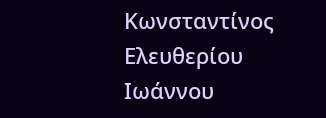Κωνσταντίνος Ελευθερίου Ιωάννου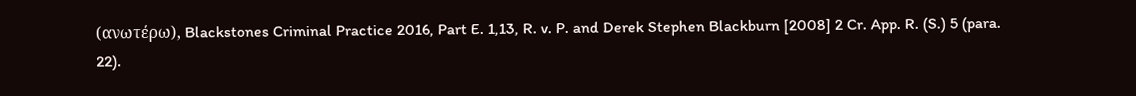(ανωτέρω), Blackstones Criminal Practice 2016, Part E. 1,13, R. v. P. and Derek Stephen Blackburn [2008] 2 Cr. App. R. (S.) 5 (para. 22).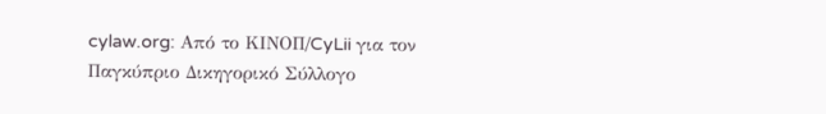cylaw.org: Από το ΚΙΝOΠ/CyLii για τον Παγκύπριο Δικηγορικό Σύλλογο